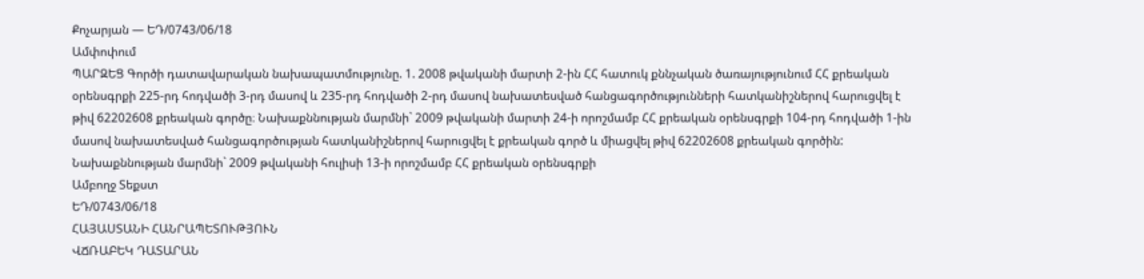Քոչարյան — ԵԴ/0743/06/18
Ամփոփում
ՊԱՐԶԵՑ Գործի դատավարական նախապատմությունը. 1. 2008 թվականի մարտի 2-ին ՀՀ հատուկ քննչական ծառայությունում ՀՀ քրեական օրենսգրքի 225-րդ հոդվածի 3-րդ մասով և 235-րդ հոդվածի 2-րդ մասով նախատեսված հանցագործությունների հատկանիշներով հարուցվել է թիվ 62202608 քրեական գործը։ Նախաքննության մարմնի` 2009 թվականի մարտի 24-ի որոշմամբ ՀՀ քրեական օրենսգրքի 104-րդ հոդվածի 1-ին մասով նախատեսված հանցագործության հատկանիշներով հարուցվել է քրեական գործ և միացվել թիվ 62202608 քրեական գործին: Նախաքննության մարմնի` 2009 թվականի հուլիսի 13-ի որոշմամբ ՀՀ քրեական օրենսգրքի
Ամբողջ Տեքստ
ԵԴ/0743/06/18
ՀԱՅԱՍՏԱՆԻ ՀԱՆՐԱՊԵՏՈՒԹՅՈՒՆ
ՎՃՌԱԲԵԿ ԴԱՏԱՐԱՆ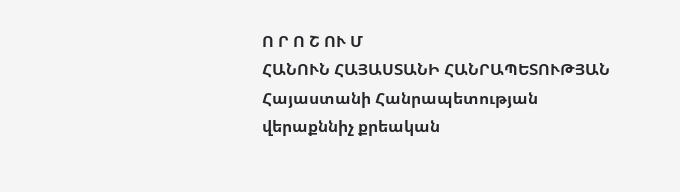Ո Ր Ո Շ ՈՒ Մ
ՀԱՆՈՒՆ ՀԱՅԱՍՏԱՆԻ ՀԱՆՐԱՊԵՏՈՒԹՅԱՆ
Հայաստանի Հանրապետության
վերաքննիչ քրեական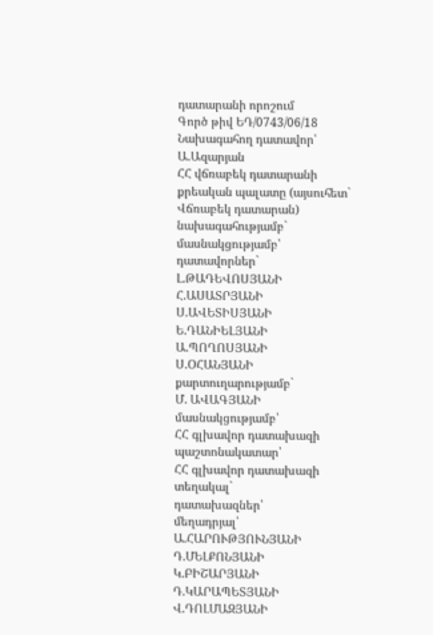դատարանի որոշում
Գործ թիվ ԵԴ/0743/06/18
Նախագահող դատավոր՝ Ա.Ազարյան
ՀՀ վճռաբեկ դատարանի քրեական պալատը (այսուհետ` Վճռաբեկ դատարան) նախագահությամբ`
մասնակցությամբ՝ դատավորներ`
Լ.ԹԱԴԵՎՈՍՅԱՆԻ
Հ.ԱՍԱՏՐՅԱՆԻ
Ս.ԱՎԵՏԻՍՅԱՆԻ
Ե.ԴԱՆԻԵԼՅԱՆԻ
Ա.ՊՈՂՈՍՅԱՆԻ
Ս.ՕՀԱՆՅԱՆԻ
քարտուղարությամբ`
Մ. ԱՎԱԳՅԱՆԻ
մասնակցությամբ՝
ՀՀ գլխավոր դատախազի պաշտոնակատար՝
ՀՀ գլխավոր դատախազի տեղակալ`
դատախազներ՝
մեղադրյալ՝
Ա.ՀԱՐՈՒԹՅՈՒՆՅԱՆԻ
Դ.ՄԵԼՔՈՆՅԱՆԻ
Կ.ԲԻՇԱՐՅԱՆԻ
Դ.ԿԱՐԱՊԵՏՅԱՆԻ
Վ.ԴՈԼՄԱԶՅԱՆԻ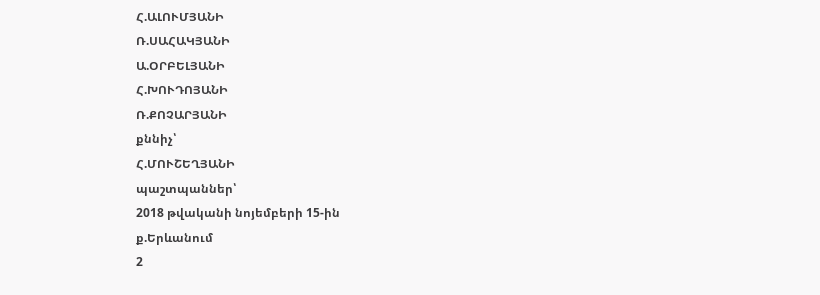Հ.ԱԼՈՒՄՅԱՆԻ
Ռ.ՍԱՀԱԿՅԱՆԻ
Ա.ՕՐԲԵԼՅԱՆԻ
Հ.ԽՈՒԴՈՅԱՆԻ
Ռ.ՔՈՉԱՐՅԱՆԻ
քննիչ՝
Հ.ՄՈՒՇԵՂՅԱՆԻ
պաշտպաններ՝
2018 թվականի նոյեմբերի 15-ին
ք.Երևանում
2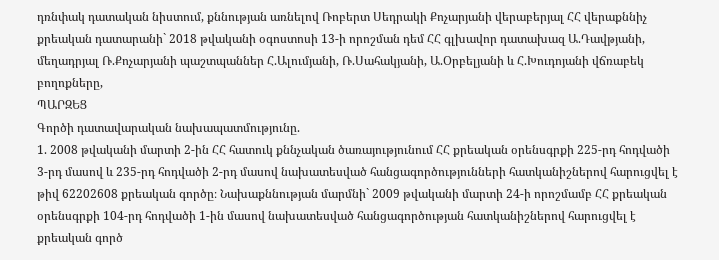դռնփակ դատական նիստում, քննության առնելով Ռոբերտ Սեդրակի Քոչարյանի վերաբերյալ ՀՀ վերաքննիչ քրեական դատարանի` 2018 թվականի օգոստոսի 13-ի որոշման դեմ ՀՀ գլխավոր դատախազ Ա.Դավթյանի, մեղադրյալ Ռ.Քոչարյանի պաշտպաններ Հ.Ալումյանի, Ռ.Սահակյանի, Ա.Օրբելյանի և Հ.Խուդոյանի վճռաբեկ բողոքները,
ՊԱՐԶԵՑ
Գործի դատավարական նախապատմությունը.
1. 2008 թվականի մարտի 2-ին ՀՀ հատուկ քննչական ծառայությունում ՀՀ քրեական օրենսգրքի 225-րդ հոդվածի 3-րդ մասով և 235-րդ հոդվածի 2-րդ մասով նախատեսված հանցագործությունների հատկանիշներով հարուցվել է թիվ 62202608 քրեական գործը։ Նախաքննության մարմնի` 2009 թվականի մարտի 24-ի որոշմամբ ՀՀ քրեական օրենսգրքի 104-րդ հոդվածի 1-ին մասով նախատեսված հանցագործության հատկանիշներով հարուցվել է քրեական գործ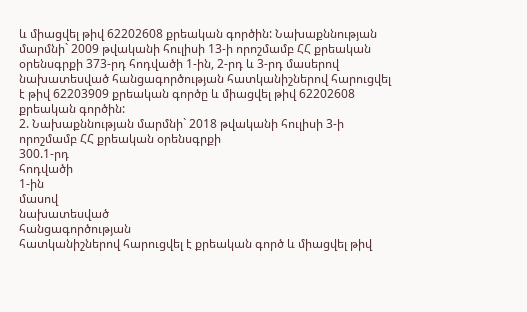և միացվել թիվ 62202608 քրեական գործին: Նախաքննության մարմնի` 2009 թվականի հուլիսի 13-ի որոշմամբ ՀՀ քրեական օրենսգրքի 373-րդ հոդվածի 1-ին, 2-րդ և 3-րդ մասերով նախատեսված հանցագործության հատկանիշներով հարուցվել է թիվ 62203909 քրեական գործը և միացվել թիվ 62202608 քրեական գործին:
2. Նախաքննության մարմնի` 2018 թվականի հուլիսի 3-ի որոշմամբ ՀՀ քրեական օրենսգրքի
300.1-րդ
հոդվածի
1-ին
մասով
նախատեսված
հանցագործության
հատկանիշներով հարուցվել է քրեական գործ և միացվել թիվ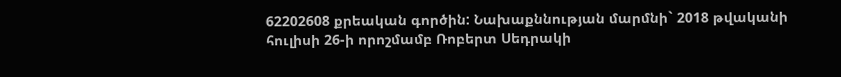62202608 քրեական գործին: Նախաքննության մարմնի` 2018 թվականի հուլիսի 26-ի որոշմամբ Ռոբերտ Սեդրակի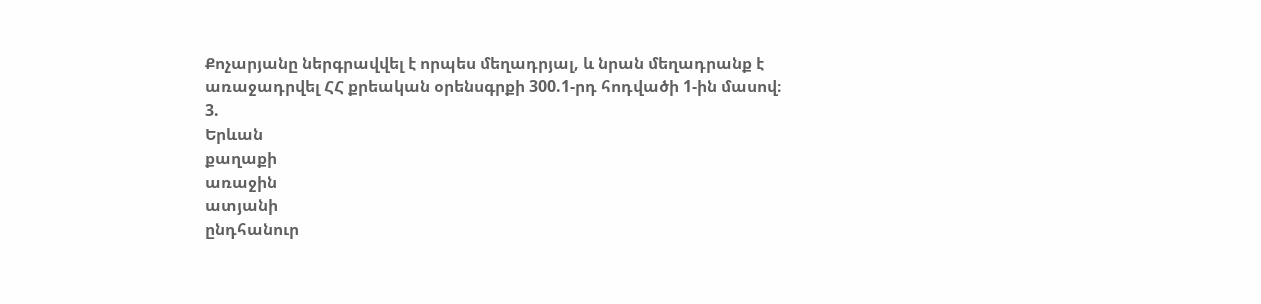Քոչարյանը ներգրավվել է որպես մեղադրյալ, և նրան մեղադրանք է առաջադրվել ՀՀ քրեական օրենսգրքի 300.1-րդ հոդվածի 1-ին մասով։
3.
Երևան
քաղաքի
առաջին
ատյանի
ընդհանուր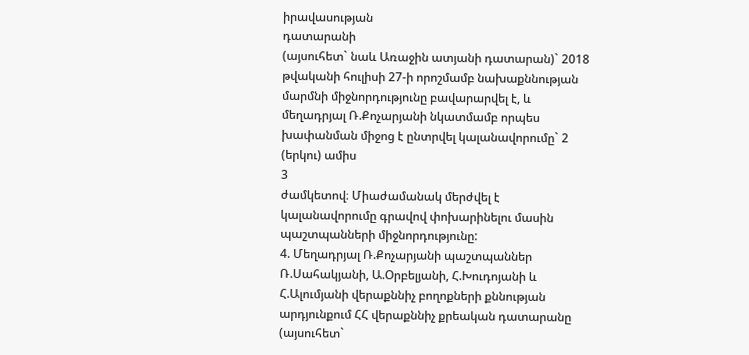իրավասության
դատարանի
(այսուհետ` նաև Առաջին ատյանի դատարան)` 2018 թվականի հուլիսի 27-ի որոշմամբ նախաքննության մարմնի միջնորդությունը բավարարվել է, և մեղադրյալ Ռ.Քոչարյանի նկատմամբ որպես խափանման միջոց է ընտրվել կալանավորումը` 2 (երկու) ամիս
3
ժամկետով։ Միաժամանակ մերժվել է կալանավորումը գրավով փոխարինելու մասին պաշտպանների միջնորդությունը:
4. Մեղադրյալ Ռ.Քոչարյանի պաշտպաններ Ռ.Սահակյանի, Ա.Օրբելյանի, Հ.Խուդոյանի և Հ.Ալումյանի վերաքննիչ բողոքների քննության արդյունքում ՀՀ վերաքննիչ քրեական դատարանը (այսուհետ`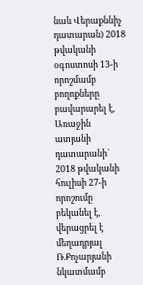նաև Վերաքննիչ դատարան) 2018 թվականի օգոստոսի 13-ի որոշմամբ բողոքները բավարարել է, Առաջին ատյանի դատարանի` 2018 թվականի հուլիսի 27-ի որոշումը բեկանել է, վերացրել է մեղադրյալ Ռ.Քոչարյանի նկատմամբ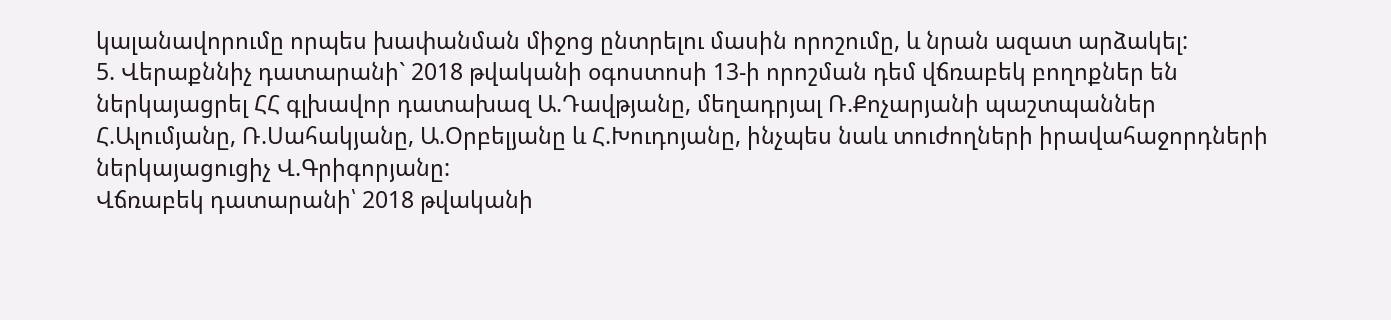կալանավորումը որպես խափանման միջոց ընտրելու մասին որոշումը, և նրան ազատ արձակել:
5. Վերաքննիչ դատարանի` 2018 թվականի օգոստոսի 13-ի որոշման դեմ վճռաբեկ բողոքներ են ներկայացրել ՀՀ գլխավոր դատախազ Ա.Դավթյանը, մեղադրյալ Ռ.Քոչարյանի պաշտպաններ Հ.Ալումյանը, Ռ.Սահակյանը, Ա.Օրբելյանը և Հ.Խուդոյանը, ինչպես նաև տուժողների իրավահաջորդների ներկայացուցիչ Վ.Գրիգորյանը:
Վճռաբեկ դատարանի՝ 2018 թվականի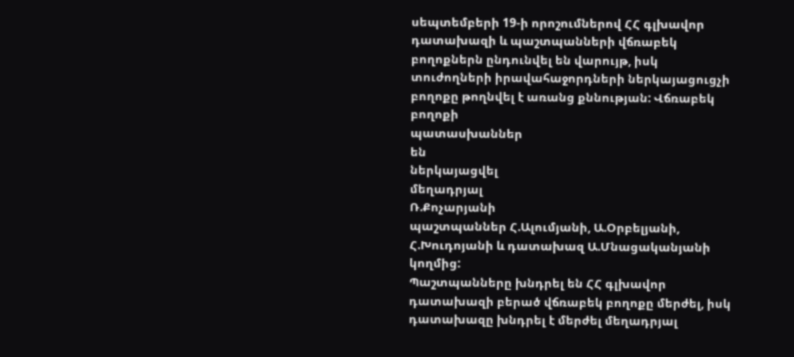սեպտեմբերի 19-ի որոշումներով ՀՀ գլխավոր դատախազի և պաշտպանների վճռաբեկ բողոքներն ընդունվել են վարույթ, իսկ տուժողների իրավահաջորդների ներկայացուցչի բողոքը թողնվել է առանց քննության: Վճռաբեկ
բողոքի
պատասխաններ
են
ներկայացվել
մեղադրյալ
Ռ.Քոչարյանի
պաշտպաններ Հ.Ալումյանի, Ա.Օրբելյանի, Հ.Խուդոյանի և դատախազ Ա.Մնացականյանի կողմից:
Պաշտպանները խնդրել են ՀՀ գլխավոր դատախազի բերած վճռաբեկ բողոքը մերժել, իսկ դատախազը խնդրել է մերժել մեղադրյալ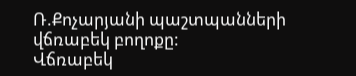Ռ.Քոչարյանի պաշտպանների վճռաբեկ բողոքը:
Վճռաբեկ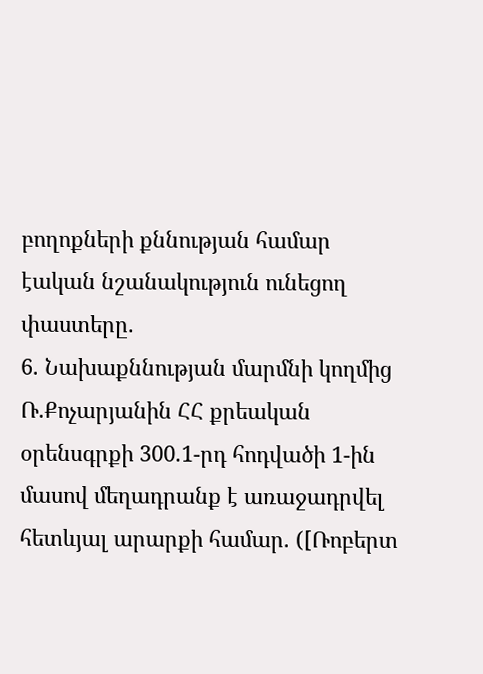բողոքների քննության համար էական նշանակություն ունեցող փաստերը.
6. Նախաքննության մարմնի կողմից Ռ.Քոչարյանին ՀՀ քրեական օրենսգրքի 300.1-րդ հոդվածի 1-ին մասով մեղադրանք է առաջադրվել հետևյալ արարքի համար. ([Ռոբերտ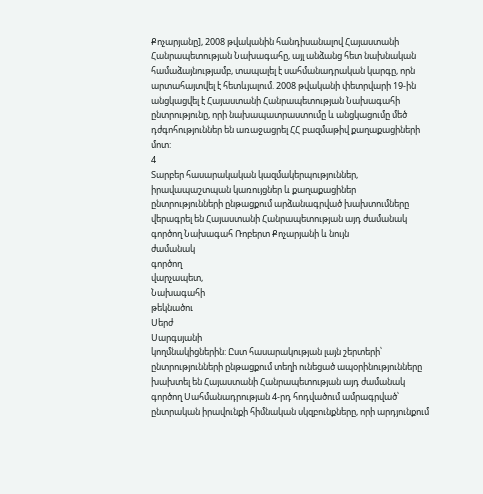Քոչարյանը], 2008 թվականին հանդիսանալով Հայաստանի Հանրապետության Նախագահը, այլ անձանց հետ նախնական համաձայնությամբ, տապալել է սահմանադրական կարգը, որն արտահայտվել է հետևյալում. 2008 թվականի փետրվարի 19-ին անցկացվել է Հայաստանի Հանրապետության Նախագահի ընտրությունը, որի նախապատրաստումը և անցկացումը մեծ դժգոհություններ են առաջացրել ՀՀ բազմաթիվ քաղաքացիների մոտ:
4
Տարբեր հասարակական կազմակերպություններ, իրավապաշտպան կառույցներ և քաղաքացիներ ընտրությունների ընթացքում արձանագրված խախտումները վերագրել են Հայաստանի Հանրապետության այդ ժամանակ գործող Նախագահ Ռոբերտ Քոչարյանի և նույն
ժամանակ
գործող
վարչապետ,
Նախագահի
թեկնածու
Սերժ
Սարգսյանի
կողմնակիցներին: Ըստ հասարակության լայն շերտերի՝ ընտրությունների ընթացքում տեղի ունեցած ապօրինությունները խախտել են Հայաստանի Հանրապետության այդ ժամանակ գործող Սահմանադրության 4-րդ հոդվածում ամրագրված՝ ընտրական իրավունքի հիմնական սկզբունքները, որի արդյունքում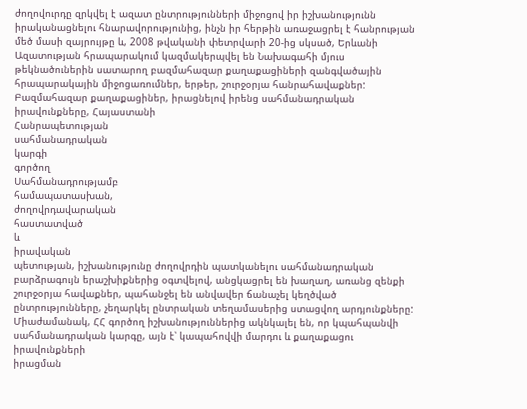ժողովուրդը զրկվել է ազատ ընտրությունների միջոցով իր իշխանությունն իրականացնելու հնարավորությունից, ինչն իր հերթին առաջացրել է հանրության մեծ մասի զայրույթը և, 2008 թվականի փետրվարի 20-ից սկսած, Երևանի Ազատության հրապարակում կազմակերպվել են Նախագահի մյուս թեկնածուներին սատարող բազմահազար քաղաքացիների զանգվածային հրապարակային միջոցառումներ, երթեր, շուրջօրյա հանրահավաքներ:
Բազմահազար քաղաքացիներ, իրացնելով իրենց սահմանադրական իրավունքները, Հայաստանի
Հանրապետության
սահմանադրական
կարգի
գործող
Սահմանադրությամբ
համապատասխան,
ժողովրդավարական
հաստատված
և
իրավական
պետության, իշխանությունը ժողովրդին պատկանելու սահմանադրական բարձրագույն երաշխիքներից օգտվելով, անցկացրել են խաղաղ, առանց զենքի շուրջօրյա հավաքներ, պահանջել են անվավեր ճանաչել կեղծված ընտրությունները, չեղարկել ընտրական տեղամասերից ստացվող արդյունքները: Միաժամանակ, ՀՀ գործող իշխանություններից ակնկալել են, որ կպահպանվի սահմանադրական կարգը, այն է՝ կապահովվի մարդու և քաղաքացու
իրավունքների
իրացման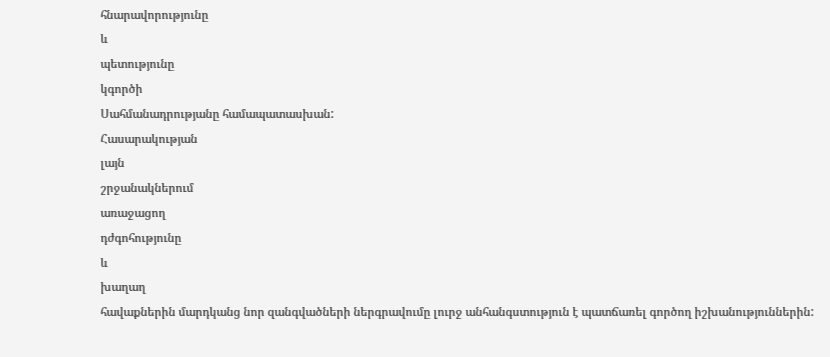հնարավորությունը
և
պետությունը
կգործի
Սահմանադրությանը համապատասխան:
Հասարակության
լայն
շրջանակներում
առաջացող
դժգոհությունը
և
խաղաղ
հավաքներին մարդկանց նոր զանգվածների ներգրավումը լուրջ անհանգստություն է պատճառել գործող իշխանություններին: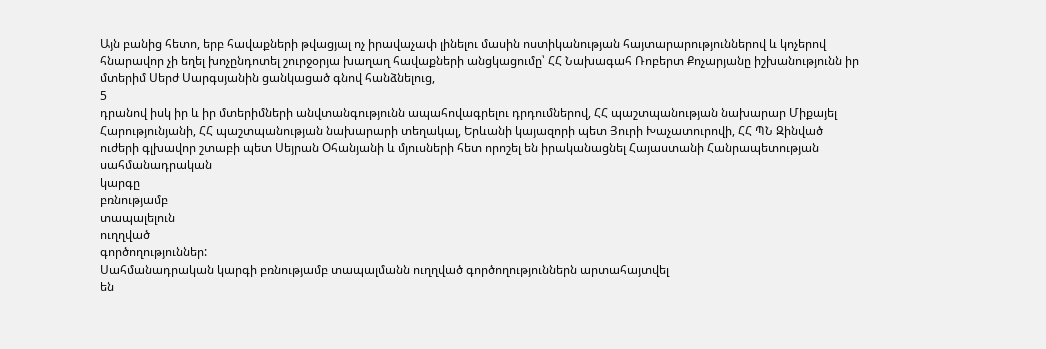Այն բանից հետո, երբ հավաքների թվացյալ ոչ իրավաչափ լինելու մասին ոստիկանության հայտարարություններով և կոչերով հնարավոր չի եղել խոչընդոտել շուրջօրյա խաղաղ հավաքների անցկացումը՝ ՀՀ Նախագահ Ռոբերտ Քոչարյանը իշխանությունն իր մտերիմ Սերժ Սարգսյանին ցանկացած գնով հանձնելուց,
5
դրանով իսկ իր և իր մտերիմների անվտանգությունն ապահովագրելու դրդումներով, ՀՀ պաշտպանության նախարար Միքայել Հարությունյանի, ՀՀ պաշտպանության նախարարի տեղակալ, Երևանի կայազորի պետ Յուրի Խաչատուրովի, ՀՀ ՊՆ Զինված ուժերի գլխավոր շտաբի պետ Սեյրան Օհանյանի և մյուսների հետ որոշել են իրականացնել Հայաստանի Հանրապետության
սահմանադրական
կարգը
բռնությամբ
տապալելուն
ուղղված
գործողություններ:
Սահմանադրական կարգի բռնությամբ տապալմանն ուղղված գործողություններն արտահայտվել
են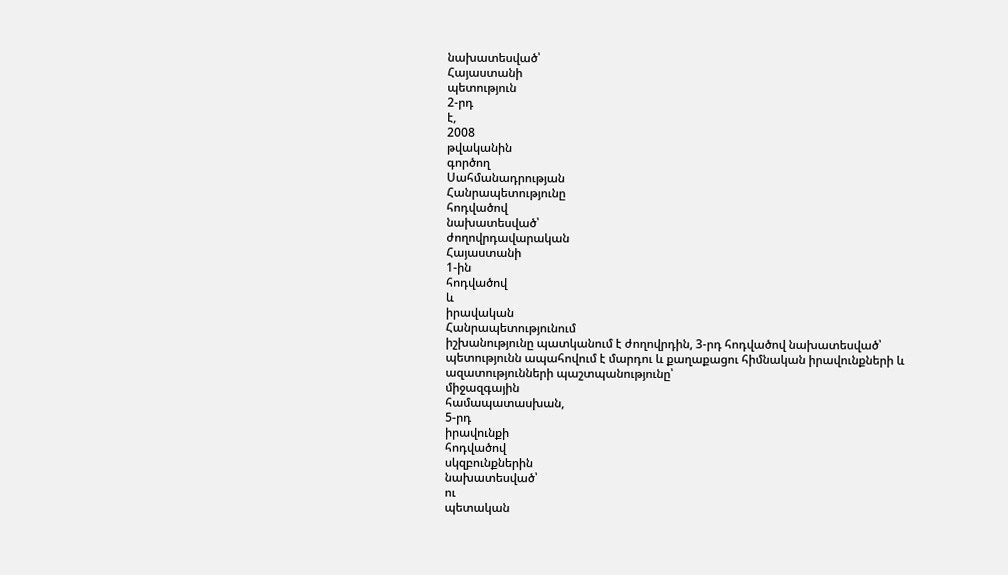նախատեսված՝
Հայաստանի
պետություն
2-րդ
է,
2008
թվականին
գործող
Սահմանադրության
Հանրապետությունը
հոդվածով
նախատեսված՝
ժողովրդավարական
Հայաստանի
1-ին
հոդվածով
և
իրավական
Հանրապետությունում
իշխանությունը պատկանում է ժողովրդին, 3-րդ հոդվածով նախատեսված՝ պետությունն ապահովում է մարդու և քաղաքացու հիմնական իրավունքների և ազատությունների պաշտպանությունը՝
միջազգային
համապատասխան,
5-րդ
իրավունքի
հոդվածով
սկզբունքներին
նախատեսված՝
ու
պետական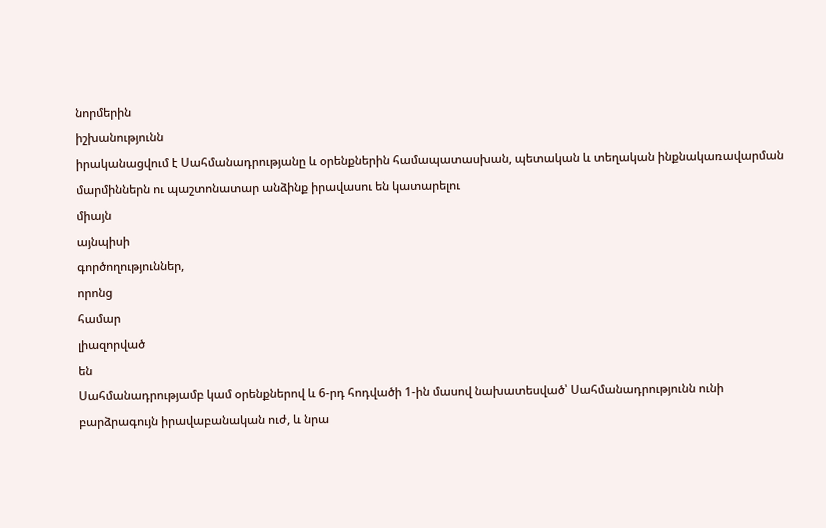նորմերին
իշխանությունն
իրականացվում է Սահմանադրությանը և օրենքներին համապատասխան, պետական և տեղական ինքնակառավարման մարմիններն ու պաշտոնատար անձինք իրավասու են կատարելու
միայն
այնպիսի
գործողություններ,
որոնց
համար
լիազորված
են
Սահմանադրությամբ կամ օրենքներով և 6-րդ հոդվածի 1-ին մասով նախատեսված՝ Սահմանադրությունն ունի բարձրագույն իրավաբանական ուժ, և նրա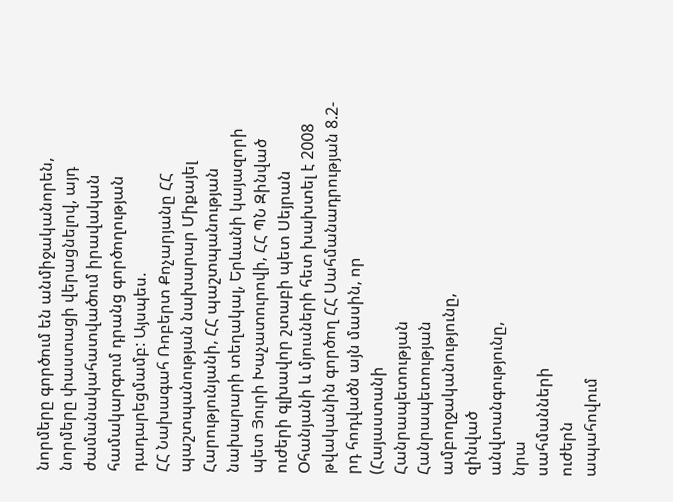նորմերը գործում են անմիջականորեն, նորմերը փաստացի վերացնելով, այդ ժամանակահատվածում իրավական համակարգում դրանց գործողության դադարեցմամբ: Այսպես.
ՀՀ Նախագահ Ռոբերտ Քոչարյանը ՀՀ պաշտպանության նախարար Միքայել Հարությունյանի, ՀՀ պաշտպանության նախարարի տեղակալ, Երևանի կայազորի պետ Յուրի Խաչատուրովի, ՀՀ ՊՆ Զինված ուժերի գլխավոր շտաբի պետ Սեյրան Օհանյանի և մյուսների հետ խախտել է 2008 թվականին գործող ՀՀ Սահմանադրության 8.2-րդ հոդվածն այն մասին, որ
(Հայաստանի
Հանրապետության
Հանրապետության
ամբողջականությունը,
զինված
անվտանգությունը,
նրա
սահմանների
ուժերն
ապահովում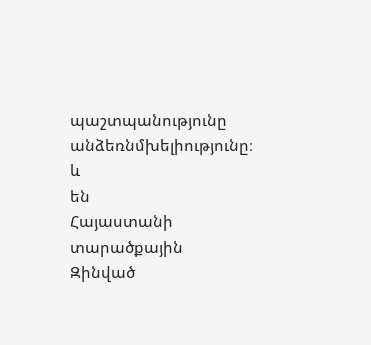պաշտպանությունը
անձեռնմխելիությունը։
և
են
Հայաստանի
տարածքային
Զինված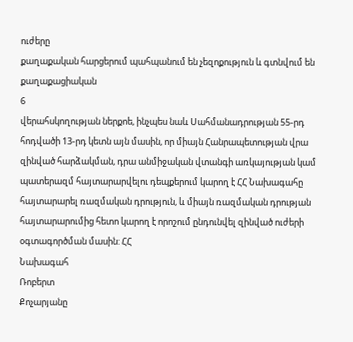ուժերը
քաղաքական հարցերում պահպանում են չեզոքություն և գտնվում են քաղաքացիական
6
վերահսկողության ներքոե, ինչպես նաև Սահմանադրության 55-րդ հոդվածի 13-րդ կետն այն մասին, որ միայն Հանրապետության վրա զինված հարձակման, դրա անմիջական վտանգի առկայության կամ պատերազմ հայտարարվելու դեպքերում կարող է ՀՀ Նախագահը հայտարարել ռազմական դրություն, և միայն ռազմական դրության հայտարարումից հետո կարող է որոշում ընդունվել զինված ուժերի օգտագործման մասին: ՀՀ
Նախագահ
Ռոբերտ
Քոչարյանը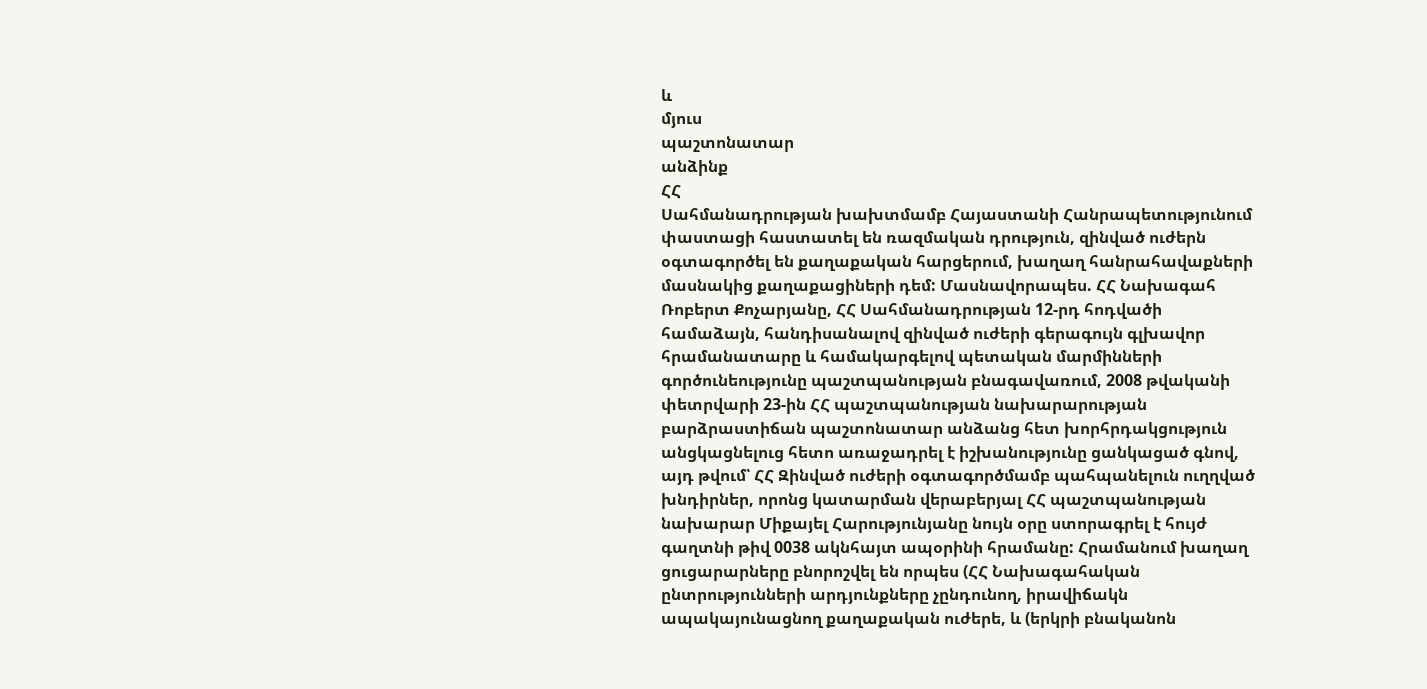և
մյուս
պաշտոնատար
անձինք
ՀՀ
Սահմանադրության խախտմամբ Հայաստանի Հանրապետությունում փաստացի հաստատել են ռազմական դրություն, զինված ուժերն օգտագործել են քաղաքական հարցերում, խաղաղ հանրահավաքների մասնակից քաղաքացիների դեմ: Մասնավորապես. ՀՀ Նախագահ Ռոբերտ Քոչարյանը, ՀՀ Սահմանադրության 12-րդ հոդվածի համաձայն, հանդիսանալով զինված ուժերի գերագույն գլխավոր հրամանատարը և համակարգելով պետական մարմինների գործունեությունը պաշտպանության բնագավառում, 2008 թվականի փետրվարի 23-ին ՀՀ պաշտպանության նախարարության բարձրաստիճան պաշտոնատար անձանց հետ խորհրդակցություն անցկացնելուց հետո առաջադրել է իշխանությունը ցանկացած գնով, այդ թվում՝ ՀՀ Զինված ուժերի օգտագործմամբ պահպանելուն ուղղված խնդիրներ, որոնց կատարման վերաբերյալ ՀՀ պաշտպանության նախարար Միքայել Հարությունյանը նույն օրը ստորագրել է հույժ գաղտնի թիվ 0038 ակնհայտ ապօրինի հրամանը: Հրամանում խաղաղ ցուցարարները բնորոշվել են որպես (ՀՀ Նախագահական ընտրությունների արդյունքները չընդունող, իրավիճակն ապակայունացնող քաղաքական ուժերե, և (երկրի բնականոն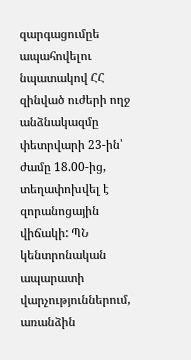զարգացումըե ապահովելու նպատակով ՀՀ զինված ուժերի ողջ անձնակազմը փետրվարի 23-ին՝ ժամը 18.00-ից, տեղափոխվել է զորանոցային վիճակի: ՊՆ կենտրոնական ապարատի վարչություններում, առանձին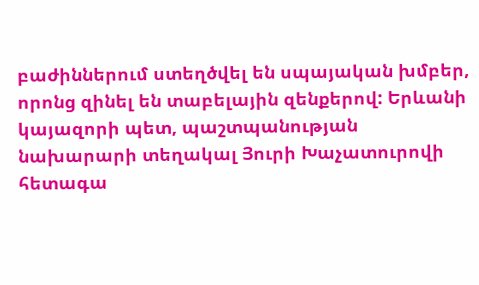բաժիններում ստեղծվել են սպայական խմբեր, որոնց զինել են տաբելային զենքերով: Երևանի կայազորի պետ, պաշտպանության նախարարի տեղակալ Յուրի Խաչատուրովի հետագա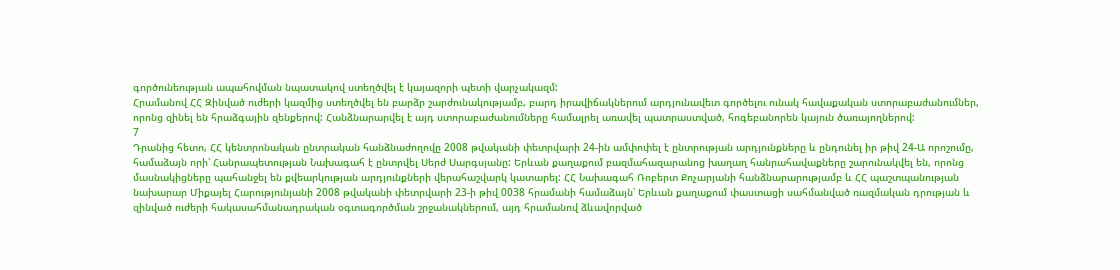գործունեության ապահովման նպատակով ստեղծվել է կայազորի պետի վարչակազմ:
Հրամանով ՀՀ Զինված ուժերի կազմից ստեղծվել են բարձր շարժունակությամբ, բարդ իրավիճակներում արդյունավետ գործելու ունակ հավաքական ստորաբաժանումներ, որոնց զինել են հրաձգային զենքերով: Հանձնարարվել է այդ ստորաբաժանումները համալրել առավել պատրաստված, հոգեբանորեն կայուն ծառայողներով:
7
Դրանից հետո, ՀՀ կենտրոնական ընտրական հանձնաժողովը 2008 թվականի փետրվարի 24-ին ամփոփել է ընտրության արդյունքները և ընդունել իր թիվ 24-Ա որոշումը, համաձայն որի՝ Հանրապետության Նախագահ է ընտրվել Սերժ Սարգսյանը: Երևան քաղաքում բազմահազարանոց խաղաղ հանրահավաքները շարունակվել են, որոնց մասնակիցները պահանջել են քվեարկության արդյունքների վերահաշվարկ կատարել: ՀՀ Նախագահ Ռոբերտ Քոչարյանի հանձնարարությամբ և ՀՀ պաշտպանության նախարար Միքայել Հարությունյանի 2008 թվականի փետրվարի 23-ի թիվ 0038 հրամանի համաձայն՝ Երևան քաղաքում փաստացի սահմանված ռազմական դրության և զինված ուժերի հակասահմանադրական օգտագործման շրջանակներում, այդ հրամանով ձևավորված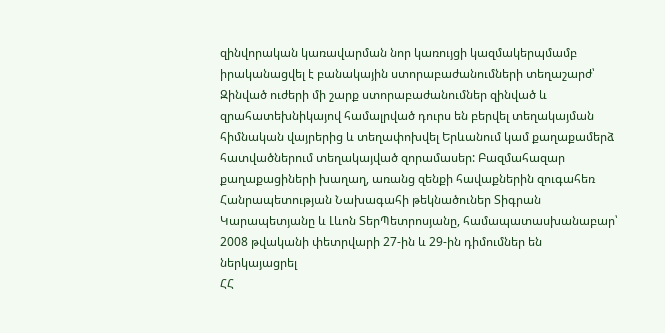զինվորական կառավարման նոր կառույցի կազմակերպմամբ իրականացվել է բանակային ստորաբաժանումների տեղաշարժ՝ Զինված ուժերի մի շարք ստորաբաժանումներ զինված և զրահատեխնիկայով համալրված դուրս են բերվել տեղակայման հիմնական վայրերից և տեղափոխվել Երևանում կամ քաղաքամերձ հատվածներում տեղակայված զորամասեր: Բազմահազար քաղաքացիների խաղաղ, առանց զենքի հավաքներին զուգահեռ Հանրապետության Նախագահի թեկնածուներ Տիգրան Կարապետյանը և Լևոն ՏերՊետրոսյանը, համապատասխանաբար՝ 2008 թվականի փետրվարի 27-ին և 29-ին դիմումներ են
ներկայացրել
ՀՀ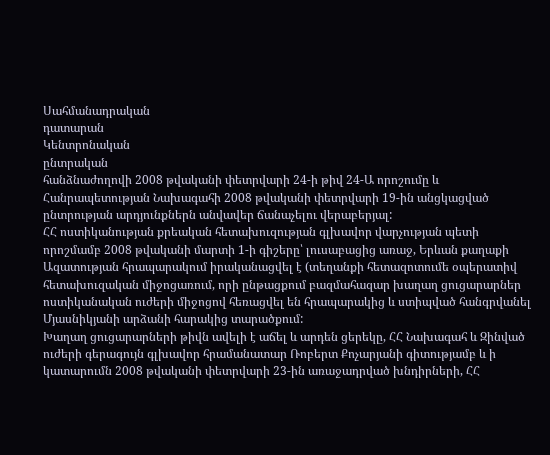Սահմանադրական
դատարան
Կենտրոնական
ընտրական
հանձնաժողովի 2008 թվականի փետրվարի 24-ի թիվ 24-Ա որոշումը և Հանրապետության Նախագահի 2008 թվականի փետրվարի 19-ին անցկացված ընտրության արդյունքներն անվավեր ճանաչելու վերաբերյալ:
ՀՀ ոստիկանության քրեական հետախուզության գլխավոր վարչության պետի որոշմամբ 2008 թվականի մարտի 1-ի գիշերը՝ լուսաբացից առաջ, Երևան քաղաքի Ազատության հրապարակում իրականացվել է (տեղանքի հետազոտումե օպերատիվ հետախուզական միջոցառում, որի ընթացքում բազմահազար խաղաղ ցուցարարներ ոստիկանական ուժերի միջոցով հեռացվել են հրապարակից և ստիպված հանգրվանել Մյասնիկյանի արձանի հարակից տարածքում:
Խաղաղ ցուցարարների թիվն ավելի է աճել և արդեն ցերեկը, ՀՀ Նախագահ և Զինված ուժերի գերագույն գլխավոր հրամանատար Ռոբերտ Քոչարյանի գիտությամբ և ի կատարումն 2008 թվականի փետրվարի 23-ին առաջադրված խնդիրների, ՀՀ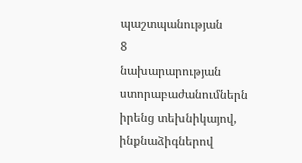պաշտպանության
8
նախարարության ստորաբաժանումներն իրենց տեխնիկայով, ինքնաձիգներով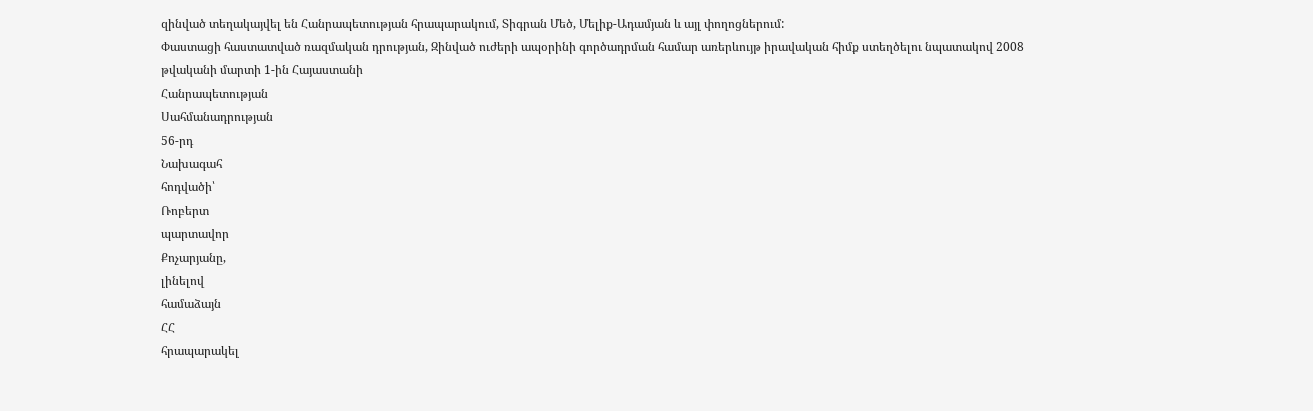զինված տեղակայվել են Հանրապետության հրապարակում, Տիգրան Մեծ, Մելիք-Ադամյան և այլ փողոցներում:
Փաստացի հաստատված ռազմական դրության, Զինված ուժերի ապօրինի գործադրման համար առերևույթ իրավական հիմք ստեղծելու նպատակով 2008 թվականի մարտի 1-ին Հայաստանի
Հանրապետության
Սահմանադրության
56-րդ
Նախագահ
հոդվածի՝
Ռոբերտ
պարտավոր
Քոչարյանը,
լինելով
համաձայն
ՀՀ
հրապարակել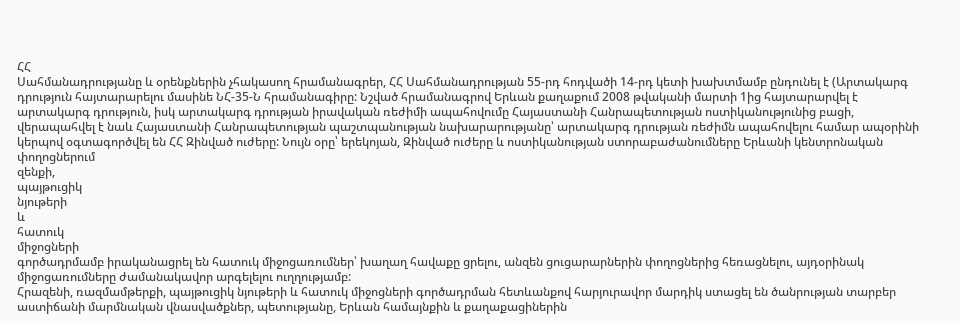ՀՀ
Սահմանադրությանը և օրենքներին չհակասող հրամանագրեր, ՀՀ Սահմանադրության 55-րդ հոդվածի 14-րդ կետի խախտմամբ ընդունել է (Արտակարգ դրություն հայտարարելու մասինե ՆՀ-35-Ն հրամանագիրը: Նշված հրամանագրով Երևան քաղաքում 2008 թվականի մարտի 1ից հայտարարվել է արտակարգ դրություն, իսկ արտակարգ դրության իրավական ռեժիմի ապահովումը Հայաստանի Հանրապետության ոստիկանությունից բացի, վերապահվել է նաև Հայաստանի Հանրապետության պաշտպանության նախարարությանը՝ արտակարգ դրության ռեժիմն ապահովելու համար ապօրինի կերպով օգտագործվել են ՀՀ Զինված ուժերը: Նույն օրը՝ երեկոյան, Զինված ուժերը և ոստիկանության ստորաբաժանումները Երևանի կենտրոնական
փողոցներում
զենքի,
պայթուցիկ
նյութերի
և
հատուկ
միջոցների
գործադրմամբ իրականացրել են հատուկ միջոցառումներ՝ խաղաղ հավաքը ցրելու, անզեն ցուցարարներին փողոցներից հեռացնելու, այդօրինակ միջոցառումները ժամանակավոր արգելելու ուղղությամբ:
Հրազենի, ռազմամթերքի, պայթուցիկ նյութերի և հատուկ միջոցների գործադրման հետևանքով հարյուրավոր մարդիկ ստացել են ծանրության տարբեր աստիճանի մարմնական վնասվածքներ, պետությանը, Երևան համայնքին և քաղաքացիներին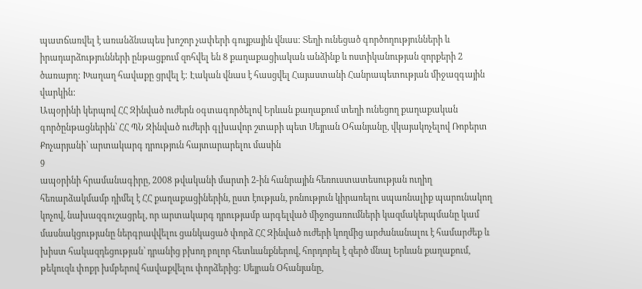պատճառվել է առանձնապես խոշոր չափերի գույքային վնաս: Տեղի ունեցած գործողությունների և իրադարձությունների ընթացքում զոհվել են 8 քաղաքացիական անձինք և ոստիկանության զորքերի 2 ծառայող: Խաղաղ հավաքը ցրվել է: Էական վնաս է հասցվել Հայաստանի Հանրապետության միջազգային վարկին:
Ապօրինի կերպով ՀՀ Զինված ուժերն օգտագործելով Երևան քաղաքում տեղի ունեցող քաղաքական գործընթացներին՝ ՀՀ ՊՆ Զինված ուժերի գլխավոր շտաբի պետ Սեյրան Օհանյանը, վկայակոչելով Ռոբերտ Քոչարյանի՝ արտակարգ դրություն հայտարարելու մասին
9
ապօրինի հրամանագիրը, 2008 թվականի մարտի 2-ին հանրային հեռուստատեսության ուղիղ հեռարձակմամբ դիմել է ՀՀ քաղաքացիներին, ըստ էության, բռնություն կիրառելու սպառնալիք պարունակող կոչով, նախազգուշացրել, որ արտակարգ դրությամբ արգելված միջոցառումների կազմակերպմանը կամ մասնակցությանը ներգրավվելու ցանկացած փորձ ՀՀ Զինված ուժերի կողմից արժանանալու է համարժեք և խիստ հակազդեցության՝ դրանից բխող բոլոր հետևանքներով, հորդորել է զերծ մնալ Երևան քաղաքում, թեկուզև փոքր խմբերով հավաքվելու փորձերից: Սեյրան Օհանյանը,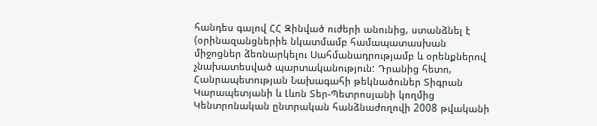հանդես գալով ՀՀ Զինված ուժերի անունից, ստանձնել է (օրինազանցներիե նկատմամբ համապատասխան միջոցներ ձեռնարկելու Սահմանադրությամբ և օրենքներով չնախատեսված պարտականություն: Դրանից հետո, Հանրապետության Նախագահի թեկնածուներ Տիգրան Կարապետյանի և Լևոն Տեր-Պետրոսյանի կողմից Կենտրոնական ընտրական հանձնաժողովի 2008 թվականի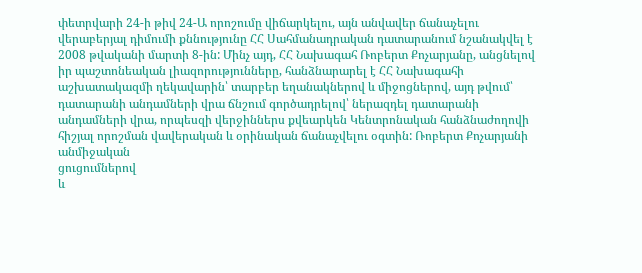փետրվարի 24-ի թիվ 24-Ա որոշումը վիճարկելու, այն անվավեր ճանաչելու վերաբերյալ դիմումի քննությունը ՀՀ Սահմանադրական դատարանում նշանակվել է 2008 թվականի մարտի 8-ին: Մինչ այդ, ՀՀ Նախագահ Ռոբերտ Քոչարյանը, անցնելով իր պաշտոնեական լիազորությունները, հանձնարարել է ՀՀ Նախագահի աշխատակազմի ղեկավարին՝ տարբեր եղանակներով և միջոցներով, այդ թվում՝ դատարանի անդամների վրա ճնշում գործադրելով՝ ներազդել դատարանի անդամների վրա, որպեսզի վերջիններս քվեարկեն Կենտրոնական հանձնաժողովի հիշյալ որոշման վավերական և օրինական ճանաչվելու օգտին: Ռոբերտ Քոչարյանի
անմիջական
ցուցումներով
և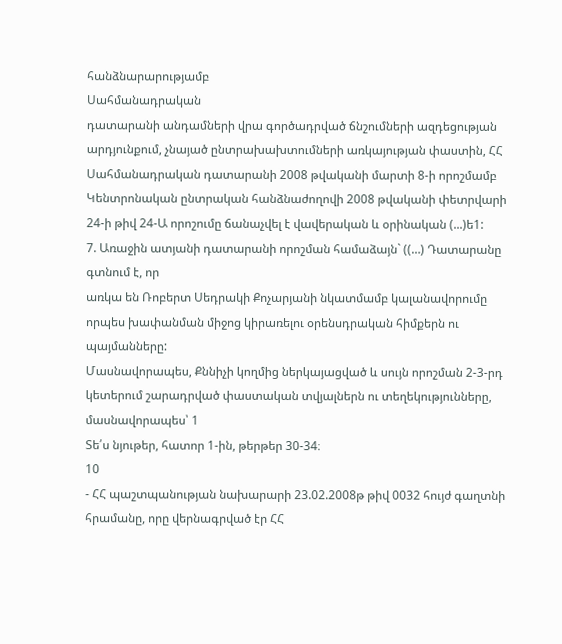հանձնարարությամբ
Սահմանադրական
դատարանի անդամների վրա գործադրված ճնշումների ազդեցության արդյունքում, չնայած ընտրախախտումների առկայության փաստին, ՀՀ Սահմանադրական դատարանի 2008 թվականի մարտի 8-ի որոշմամբ Կենտրոնական ընտրական հանձնաժողովի 2008 թվականի փետրվարի 24-ի թիվ 24-Ա որոշումը ճանաչվել է վավերական և օրինական (...)ե1:
7. Առաջին ատյանի դատարանի որոշման համաձայն` ((…) Դատարանը գտնում է, որ
առկա են Ռոբերտ Սեդրակի Քոչարյանի նկատմամբ կալանավորումը որպես խափանման միջոց կիրառելու օրենսդրական հիմքերն ու պայմանները:
Մասնավորապես, Քննիչի կողմից ներկայացված և սույն որոշման 2-3-րդ կետերում շարադրված փաստական տվյալներն ու տեղեկությունները, մասնավորապես՝ 1
Տե՛ս նյութեր, հատոր 1-ին, թերթեր 30-34։
10
- ՀՀ պաշտպանության նախարարի 23.02.2008թ թիվ 0032 հույժ գաղտնի հրամանը, որը վերնագրված էր ՀՀ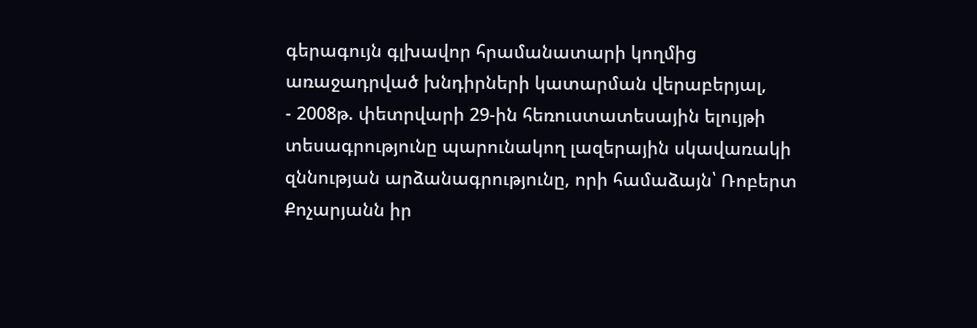գերագույն գլխավոր հրամանատարի կողմից առաջադրված խնդիրների կատարման վերաբերյալ,
- 2008թ. փետրվարի 29-ին հեռուստատեսային ելույթի տեսագրությունը պարունակող լազերային սկավառակի զննության արձանագրությունը, որի համաձայն՝ Ռոբերտ Քոչարյանն իր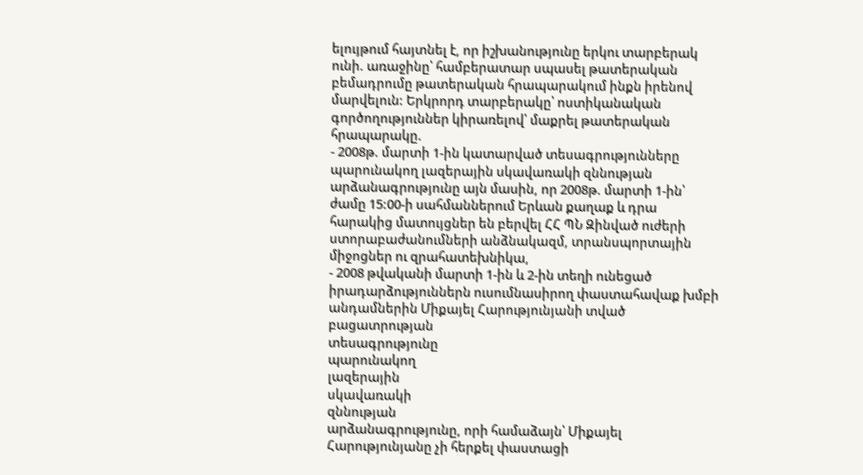ելույթում հայտնել է, որ իշխանությունը երկու տարբերակ ունի. առաջինը՝ համբերատար սպասել թատերական բեմադրումը թատերական հրապարակում ինքն իրենով մարվելուն: Երկրորդ տարբերակը՝ ոստիկանական գործողություններ կիրառելով՝ մաքրել թատերական հրապարակը.
- 2008թ. մարտի 1-ին կատարված տեսագրությունները պարունակող լազերային սկավառակի զննության արձանագրությունը այն մասին, որ 2008թ. մարտի 1-ին՝ ժամը 15:00-ի սահմաններում Երևան քաղաք և դրա հարակից մատույցներ են բերվել ՀՀ ՊՆ Զինված ուժերի ստորաբաժանումների անձնակազմ, տրանսպորտային միջոցներ ու զրահատեխնիկա,
- 2008 թվականի մարտի 1-ին և 2-ին տեղի ունեցած իրադարձություններն ուսումնասիրող փաստահավաք խմբի անդամներին Միքայել Հարությունյանի տված բացատրության
տեսագրությունը
պարունակող
լազերային
սկավառակի
զննության
արձանագրությունը, որի համաձայն՝ Միքայել Հարությունյանը չի հերքել փաստացի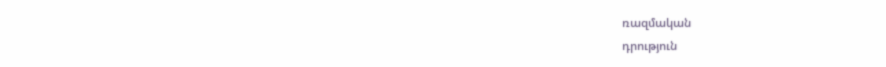ռազմական
դրություն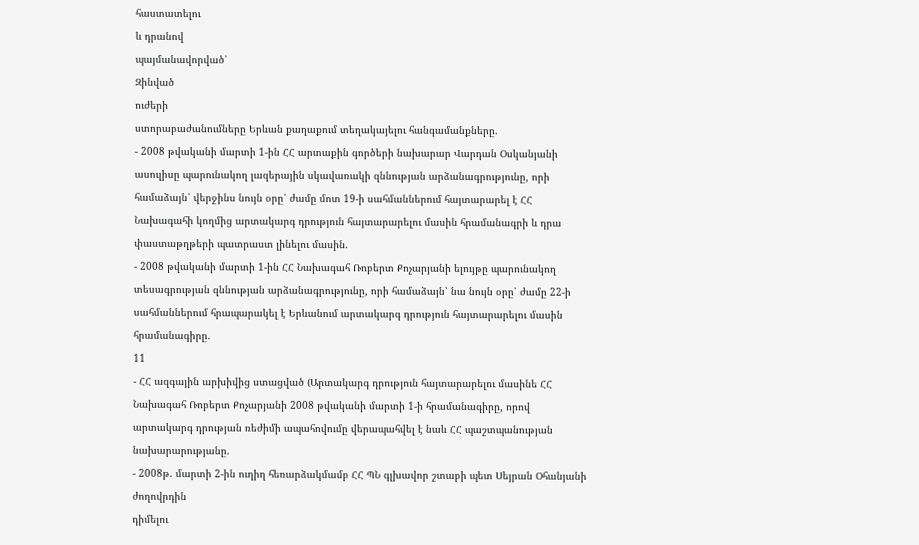հաստատելու
և դրանով
պայմանավորված՝
Զինված
ուժերի
ստորաբաժանումները Երևան քաղաքում տեղակայելու հանգամանքները.
- 2008 թվականի մարտի 1-ին ՀՀ արտաքին գործերի նախարար Վարդան Օսկանյանի ասուլիսը պարունակող լազերային սկավառակի զննության արձանագրությունը, որի համաձայն՝ վերջինս նույն օրը՝ ժամը մոտ 19-ի սահմաններում հայտարարել է ՀՀ Նախագահի կողմից արտակարգ դրություն հայտարարելու մասին հրամանագրի և դրա փաստաթղթերի պատրաստ լինելու մասին.
- 2008 թվականի մարտի 1-ին ՀՀ Նախագահ Ռոբերտ Քոչարյանի ելույթը պարունակող տեսագրության զննության արձանագրությունը, որի համաձայն՝ նա նույն օրը՝ ժամը 22-ի սահմաններում հրապարակել է Երևանում արտակարգ դրություն հայտարարելու մասին հրամանագիրը.
11
- ՀՀ ազգային արխիվից ստացված (Արտակարգ դրություն հայտարարելու մասինե ՀՀ Նախագահ Ռոբերտ Քոչարյանի 2008 թվականի մարտի 1-ի հրամանագիրը, որով արտակարգ դրության ռեժիմի ապահովումը վերապահվել է նաև ՀՀ պաշտպանության նախարարությանը.
- 2008թ. մարտի 2-ին ուղիղ հեռարձակմամբ ՀՀ ՊՆ գլխավոր շտաբի պետ Սեյրան Օհանյանի
ժողովրդին
դիմելու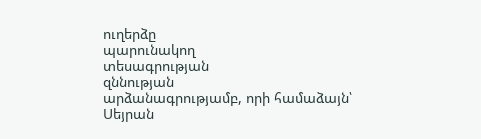ուղերձը
պարունակող
տեսագրության
զննության
արձանագրությամբ, որի համաձայն՝ Սեյրան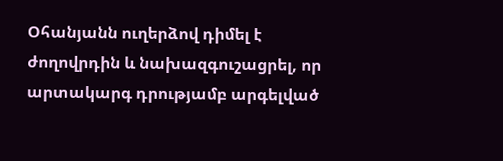Օհանյանն ուղերձով դիմել է ժողովրդին և նախազգուշացրել, որ արտակարգ դրությամբ արգելված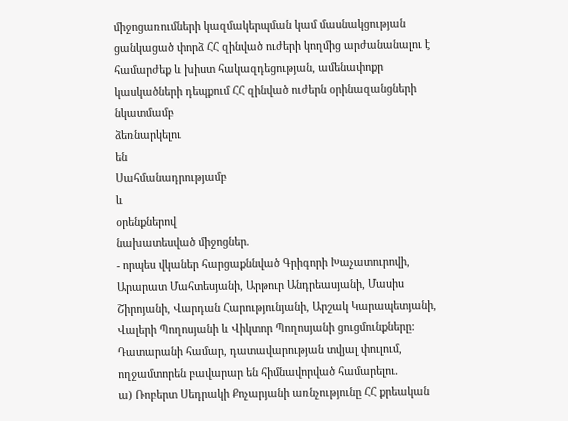միջոցառումների կազմակերպման կամ մասնակցության ցանկացած փորձ ՀՀ զինված ուժերի կողմից արժանանալու է համարժեք և խիստ հակազդեցության, ամենափոքր կասկածների դեպքում ՀՀ զինված ուժերն օրինազանցների
նկատմամբ
ձեռնարկելու
են
Սահմանադրությամբ
և
օրենքներով
նախատեսված միջոցներ.
- որպես վկաներ հարցաքննված Գրիգորի Խաչատուրովի, Արարատ Մահտեսյանի, Արթուր Անդրեասյանի, Մասիս Շիրոյանի, Վարդան Հարությունյանի, Արշակ Կարապետյանի, Վալերի Պողոսյանի և Վիկտոր Պողոսյանի ցուցմունքները:
Դատարանի համար, դատավարության տվյալ փուլում, ողջամտորեն բավարար են հիմնավորված համարելու.
ա) Ռոբերտ Սեդրակի Քոչարյանի առնչությունը ՀՀ քրեական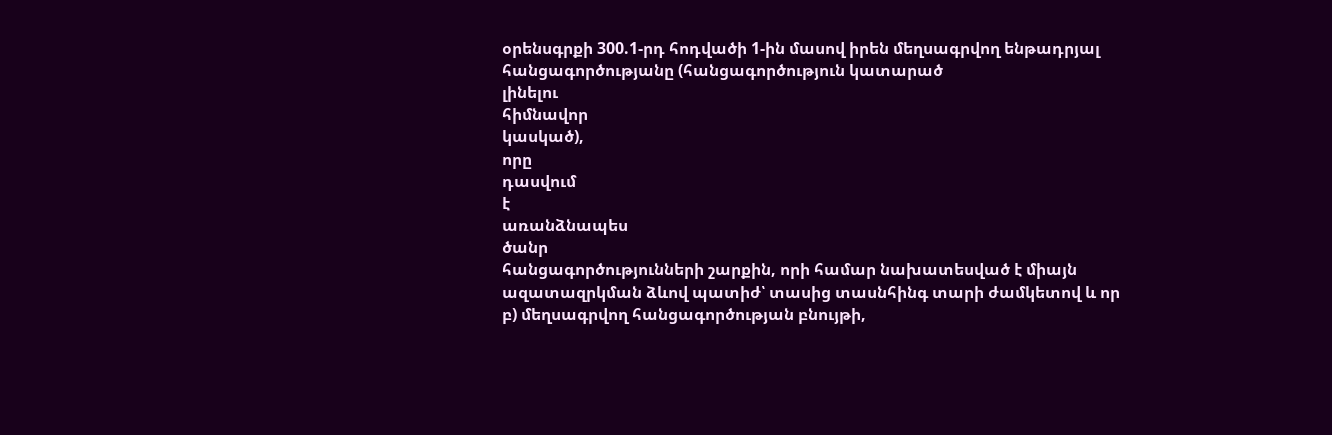օրենսգրքի 300.1-րդ հոդվածի 1-ին մասով իրեն մեղսագրվող ենթադրյալ հանցագործությանը (հանցագործություն կատարած
լինելու
հիմնավոր
կասկած),
որը
դասվում
է
առանձնապես
ծանր
հանցագործությունների շարքին, որի համար նախատեսված է միայն ազատազրկման ձևով պատիժ՝ տասից տասնհինգ տարի ժամկետով և որ
բ) մեղսագրվող հանցագործության բնույթի,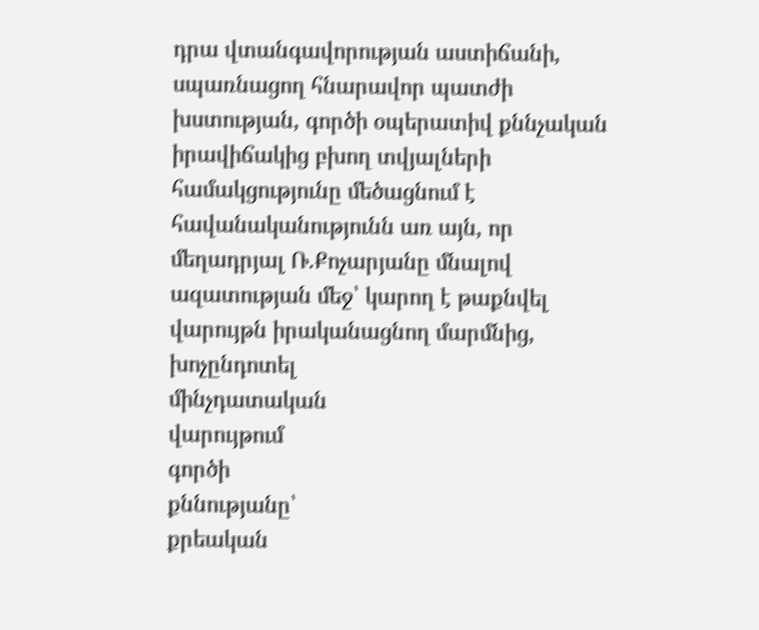դրա վտանգավորության աստիճանի, սպառնացող հնարավոր պատժի խստության, գործի օպերատիվ քննչական իրավիճակից բխող տվյալների համակցությունը մեծացնում է հավանականությունն առ այն, որ մեղադրյալ Ռ.Քոչարյանը մնալով ազատության մեջ՝ կարող է թաքնվել վարույթն իրականացնող մարմնից,
խոչընդոտել
մինչդատական
վարույթում
գործի
քննությանը՝
քրեական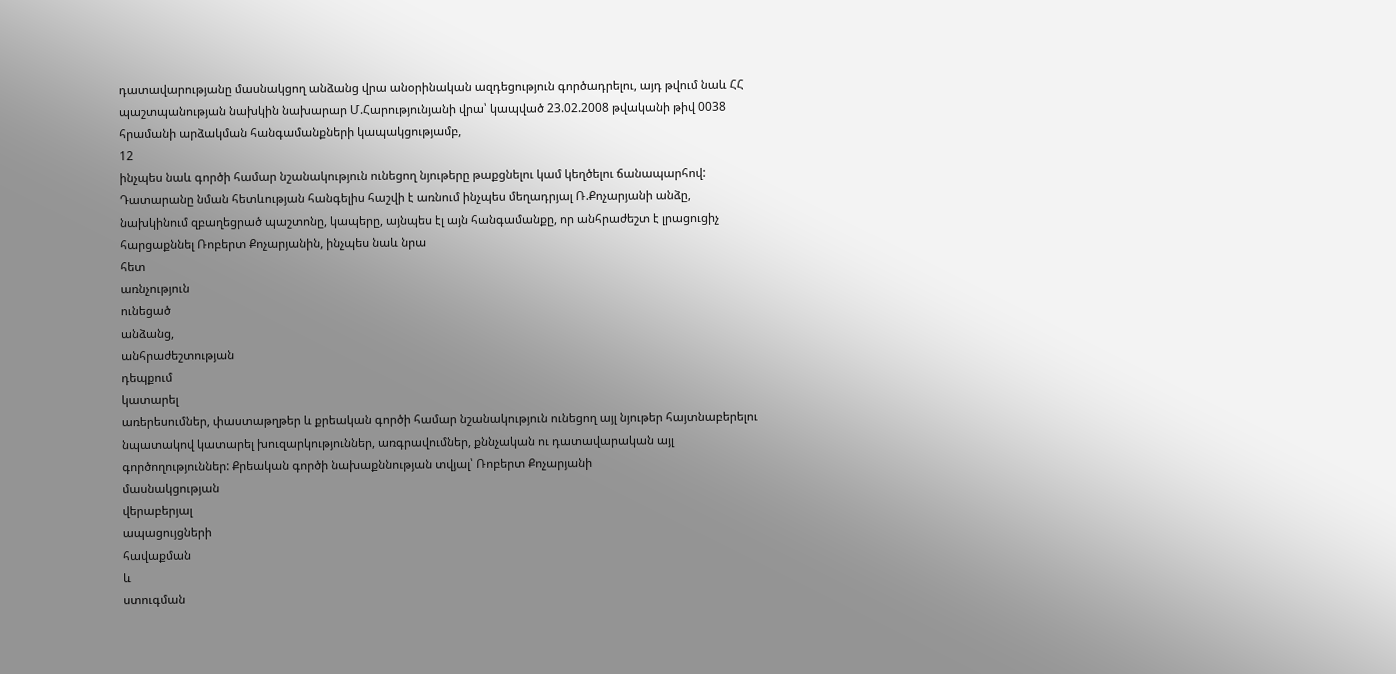դատավարությանը մասնակցող անձանց վրա անօրինական ազդեցություն գործադրելու, այդ թվում նաև ՀՀ պաշտպանության նախկին նախարար Մ.Հարությունյանի վրա՝ կապված 23.02.2008 թվականի թիվ 0038 հրամանի արձակման հանգամանքների կապակցությամբ,
12
ինչպես նաև գործի համար նշանակություն ունեցող նյութերը թաքցնելու կամ կեղծելու ճանապարհով:
Դատարանը նման հետևության հանգելիս հաշվի է առնում ինչպես մեղադրյալ Ռ.Քոչարյանի անձը, նախկինում զբաղեցրած պաշտոնը, կապերը, այնպես էլ այն հանգամանքը, որ անհրաժեշտ է լրացուցիչ հարցաքննել Ռոբերտ Քոչարյանին, ինչպես նաև նրա
հետ
առնչություն
ունեցած
անձանց,
անհրաժեշտության
դեպքում
կատարել
առերեսումներ, փաստաթղթեր և քրեական գործի համար նշանակություն ունեցող այլ նյութեր հայտնաբերելու նպատակով կատարել խուզարկություններ, առգրավումներ, քննչական ու դատավարական այլ գործողություններ: Քրեական գործի նախաքննության տվյալ՝ Ռոբերտ Քոչարյանի
մասնակցության
վերաբերյալ
ապացույցների
հավաքման
և
ստուգման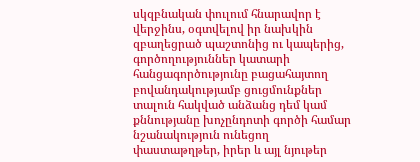սկզբնական փուլում հնարավոր է վերջինս, օգտվելով իր նախկին զբաղեցրած պաշտոնից ու կապերից, գործողություններ կատարի հանցագործությունը բացահայտող բովանդակությամբ ցուցմունքներ տալուն հակված անձանց դեմ կամ քննությանը խոչընդոտի գործի համար նշանակություն ունեցող փաստաթղթեր, իրեր և այլ նյութեր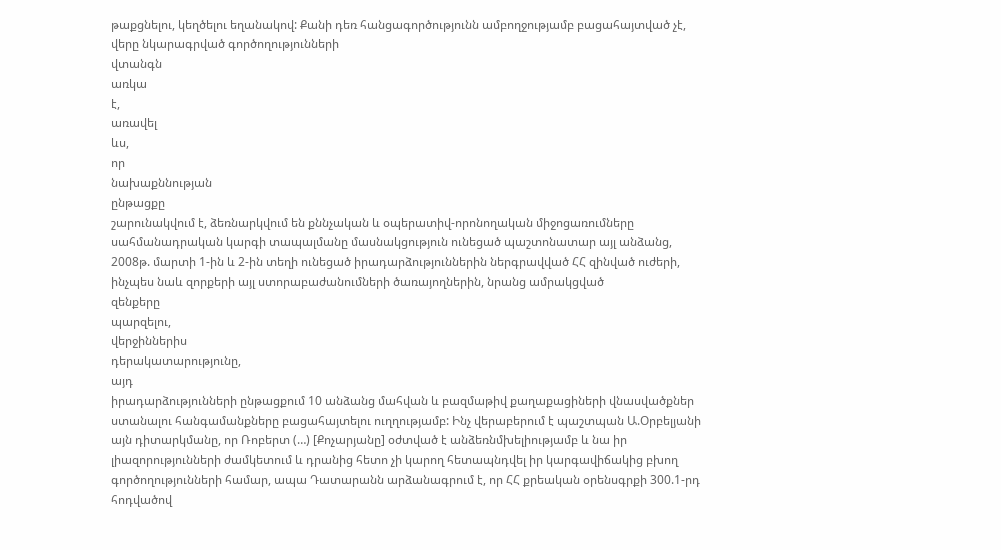թաքցնելու, կեղծելու եղանակով: Քանի դեռ հանցագործությունն ամբողջությամբ բացահայտված չէ, վերը նկարագրված գործողությունների
վտանգն
առկա
է,
առավել
ևս,
որ
նախաքննության
ընթացքը
շարունակվում է, ձեռնարկվում են քննչական և օպերատիվ-որոնողական միջոցառումները սահմանադրական կարգի տապալմանը մասնակցություն ունեցած պաշտոնատար այլ անձանց, 2008թ. մարտի 1-ին և 2-ին տեղի ունեցած իրադարձություններին ներգրավված ՀՀ զինված ուժերի, ինչպես նաև զորքերի այլ ստորաբաժանումների ծառայողներին, նրանց ամրակցված
զենքերը
պարզելու,
վերջիններիս
դերակատարությունը,
այդ
իրադարձությունների ընթացքում 10 անձանց մահվան և բազմաթիվ քաղաքացիների վնասվածքներ ստանալու հանգամանքները բացահայտելու ուղղությամբ: Ինչ վերաբերում է պաշտպան Ա.Օրբելյանի այն դիտարկմանը, որ Ռոբերտ (…) [Քոչարյանը] օժտված է անձեռնմխելիությամբ և նա իր լիազորությունների ժամկետում և դրանից հետո չի կարող հետապնդվել իր կարգավիճակից բխող գործողությունների համար, ապա Դատարանն արձանագրում է, որ ՀՀ քրեական օրենսգրքի 300.1-րդ հոդվածով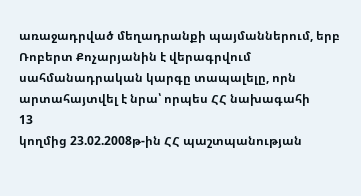առաջադրված մեղադրանքի պայմաններում, երբ Ռոբերտ Քոչարյանին է վերագրվում սահմանադրական կարգը տապալելը, որն արտահայտվել է նրա՝ որպես ՀՀ նախագահի
13
կողմից 23.02.2008թ-ին ՀՀ պաշտպանության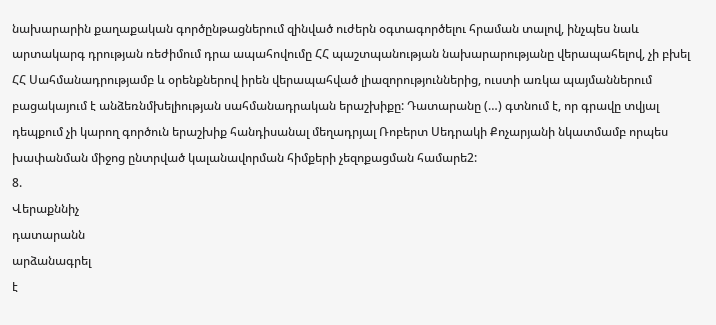նախարարին քաղաքական գործընթացներում զինված ուժերն օգտագործելու հրաման տալով, ինչպես նաև արտակարգ դրության ռեժիմում դրա ապահովումը ՀՀ պաշտպանության նախարարությանը վերապահելով, չի բխել ՀՀ Սահմանադրությամբ և օրենքներով իրեն վերապահված լիազորություններից, ուստի առկա պայմաններում բացակայում է անձեռնմխելիության սահմանադրական երաշխիքը: Դատարանը (…) գտնում է, որ գրավը տվյալ դեպքում չի կարող գործուն երաշխիք հանդիսանալ մեղադրյալ Ռոբերտ Սեդրակի Քոչարյանի նկատմամբ որպես խափանման միջոց ընտրված կալանավորման հիմքերի չեզոքացման համարե2:
8.
Վերաքննիչ
դատարանն
արձանագրել
է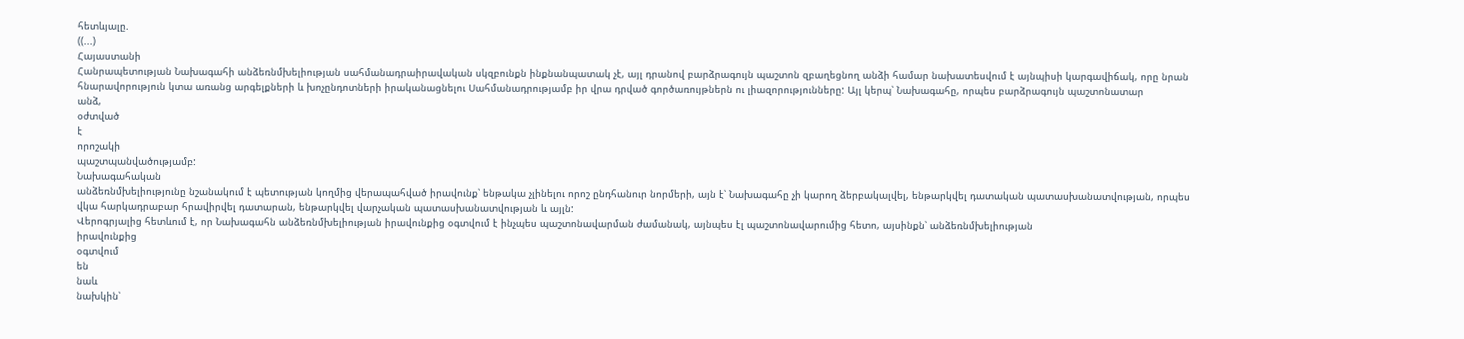հետևյալը.
((...)
Հայաստանի
Հանրապետության Նախագահի անձեռնմխելիության սահմանադրաիրավական սկզբունքն ինքնանպատակ չէ, այլ դրանով բարձրագույն պաշտոն զբաղեցնող անձի համար նախատեսվում է այնպիսի կարգավիճակ, որը նրան հնարավորություն կտա առանց արգելքների և խոչընդոտների իրականացնելու Սահմանադրությամբ իր վրա դրված գործառույթներն ու լիազորությունները: Այլ կերպ՝ Նախագահը, որպես բարձրագույն պաշտոնատար
անձ,
օժտված
է
որոշակի
պաշտպանվածությամբ:
Նախագահական
անձեռնմխելիությունը նշանակում է պետության կողմից վերապահված իրավունք՝ ենթակա չլինելու որոշ ընդհանուր նորմերի, այն է՝ Նախագահը չի կարող ձերբակալվել, ենթարկվել դատական պատասխանատվության, որպես վկա հարկադրաբար հրավիրվել դատարան, ենթարկվել վարչական պատասխանատվության և այլն:
Վերոգրյալից հետևում է, որ Նախագահն անձեռնմխելիության իրավունքից օգտվում է ինչպես պաշտոնավարման ժամանակ, այնպես էլ պաշտոնավարումից հետո, այսինքն՝ անձեռնմխելիության
իրավունքից
օգտվում
են
նաև
նախկին՝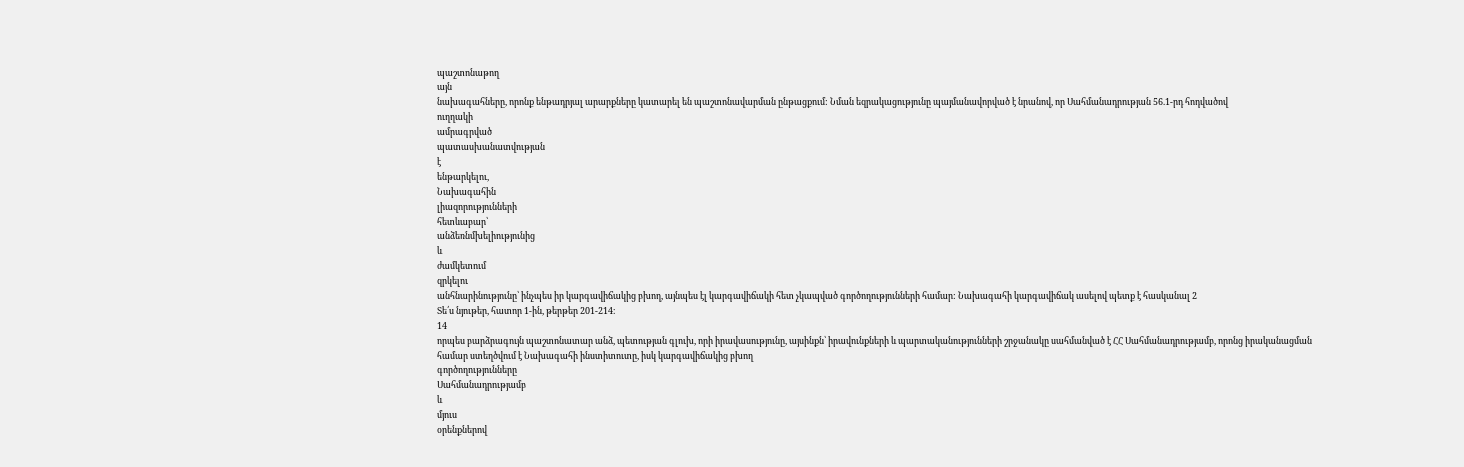պաշտոնաթող
այն
նախագահները, որոնք ենթադրյալ արարքները կատարել են պաշտոնավարման ընթացքում: Նման եզրակացությունը պայմանավորված է նրանով, որ Սահմանադրության 56.1-րդ հոդվածով
ուղղակի
ամրագրված
պատասխանատվության
է
ենթարկելու,
Նախագահին
լիազորությունների
հետևաբար՝
անձեռնմխելիությունից
և
ժամկետում
զրկելու
անհնարինությունը՝ ինչպես իր կարգավիճակից բխող, այնպես էլ կարգավիճակի հետ չկապված գործողությունների համար: Նախագահի կարգավիճակ ասելով պետք է հասկանալ 2
Տե՛ս նյութեր, հատոր 1-ին, թերթեր 201-214։
14
որպես բարձրագույն պաշտոնատար անձ, պետության գլուխ, որի իրավասությունը, այսինքն՝ իրավունքների և պարտականությունների շրջանակը սահմանված է ՀՀ Սահմանադրությամբ, որոնց իրականացման համար ստեղծվում է Նախագահի ինստիտուտը, իսկ կարգավիճակից բխող
գործողությունները
Սահմանադրությամբ
և
մյուս
օրենքներով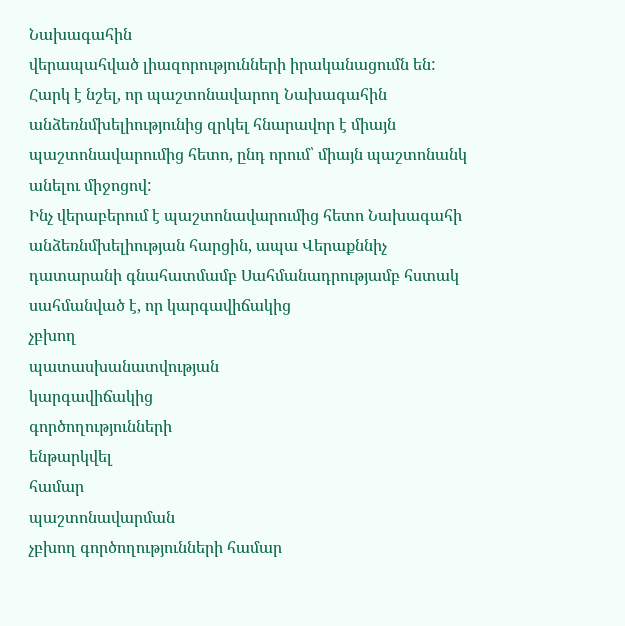Նախագահին
վերապահված լիազորությունների իրականացումն են:
Հարկ է նշել, որ պաշտոնավարող Նախագահին անձեռնմխելիությունից զրկել հնարավոր է միայն պաշտոնավարումից հետո, ընդ որում՝ միայն պաշտոնանկ անելու միջոցով:
Ինչ վերաբերում է պաշտոնավարումից հետո Նախագահի անձեռնմխելիության հարցին, ապա Վերաքննիչ դատարանի գնահատմամբ Սահմանադրությամբ հստակ սահմանված է, որ կարգավիճակից
չբխող
պատասխանատվության
կարգավիճակից
գործողությունների
ենթարկվել
համար
պաշտոնավարման
չբխող գործողությունների համար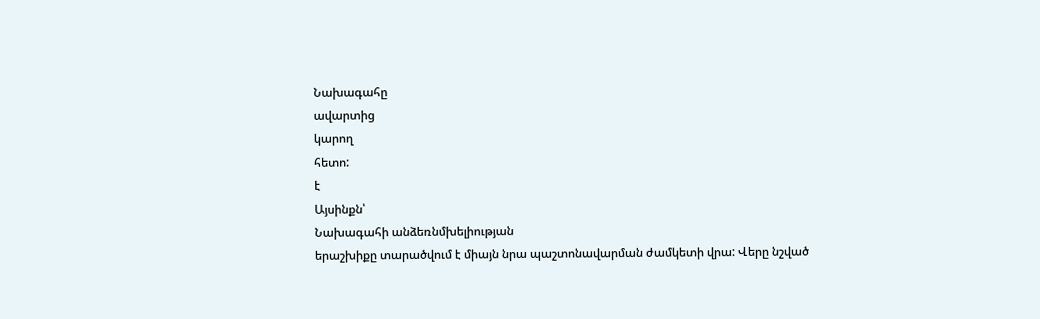Նախագահը
ավարտից
կարող
հետո:
է
Այսինքն՝
Նախագահի անձեռնմխելիության
երաշխիքը տարածվում է միայն նրա պաշտոնավարման ժամկետի վրա: Վերը նշված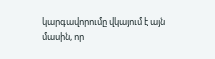կարգավորումը վկայում է այն մասին, որ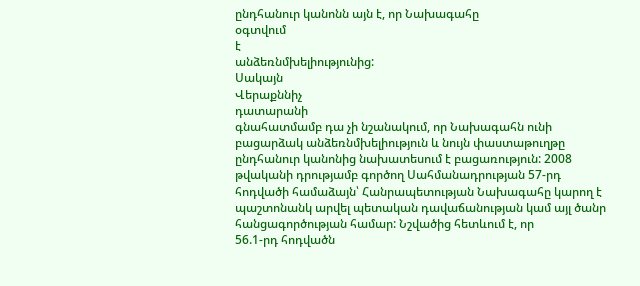ընդհանուր կանոնն այն է, որ Նախագահը
օգտվում
է
անձեռնմխելիությունից:
Սակայն
Վերաքննիչ
դատարանի
գնահատմամբ դա չի նշանակում, որ Նախագահն ունի բացարձակ անձեռնմխելիություն և նույն փաստաթուղթը ընդհանուր կանոնից նախատեսում է բացառություն: 2008 թվականի դրությամբ գործող Սահմանադրության 57-րդ հոդվածի համաձայն՝ Հանրապետության Նախագահը կարող է պաշտոնանկ արվել պետական դավաճանության կամ այլ ծանր հանցագործության համար: Նշվածից հետևում է, որ
56.1-րդ հոդվածն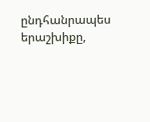ընդհանրապես
երաշխիքը,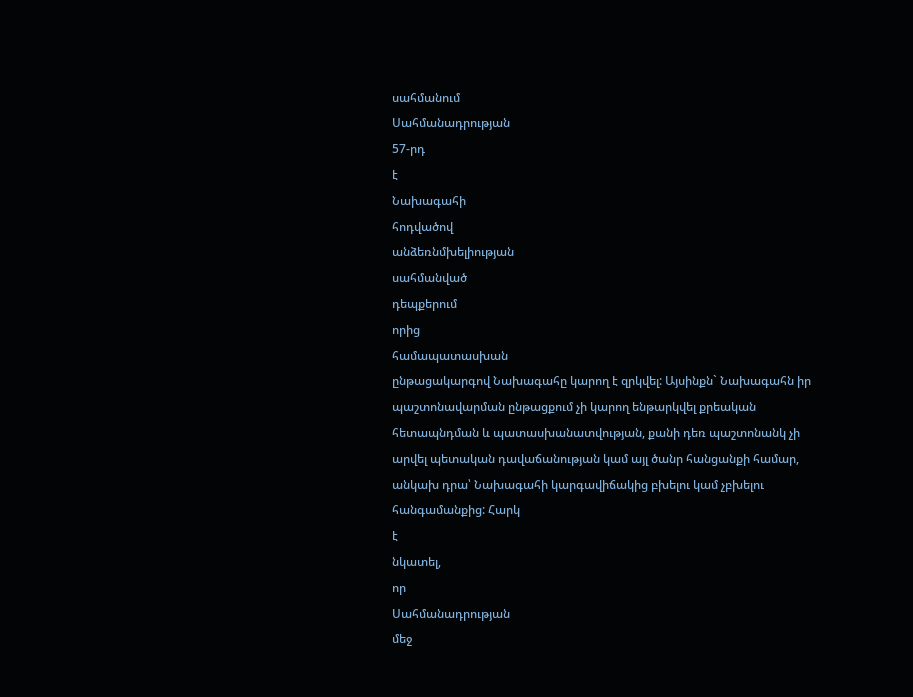սահմանում
Սահմանադրության
57-րդ
է
Նախագահի
հոդվածով
անձեռնմխելիության
սահմանված
դեպքերում
որից
համապատասխան
ընթացակարգով Նախագահը կարող է զրկվել: Այսինքն` Նախագահն իր պաշտոնավարման ընթացքում չի կարող ենթարկվել քրեական հետապնդման և պատասխանատվության, քանի դեռ պաշտոնանկ չի արվել պետական դավաճանության կամ այլ ծանր հանցանքի համար, անկախ դրա՝ Նախագահի կարգավիճակից բխելու կամ չբխելու հանգամանքից: Հարկ
է
նկատել,
որ
Սահմանադրության
մեջ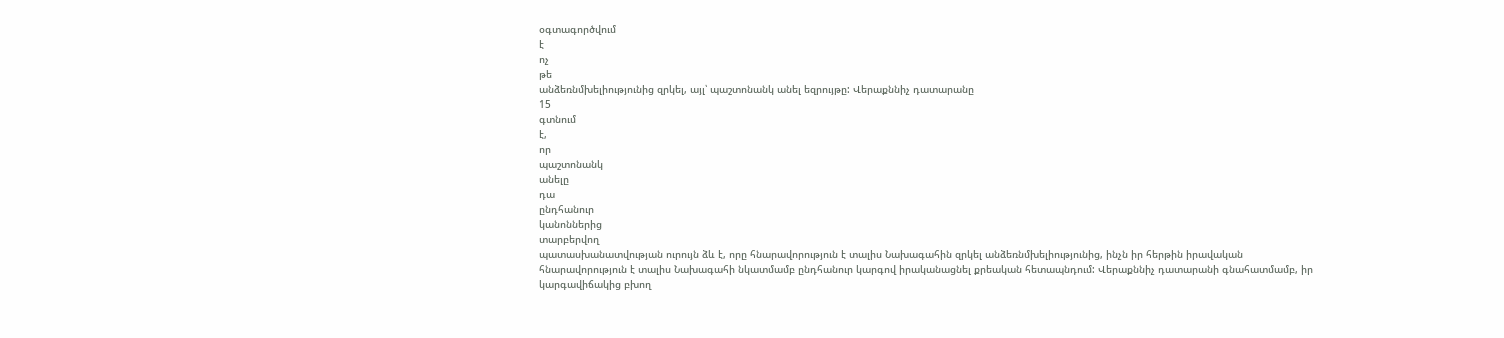օգտագործվում
է
ոչ
թե
անձեռնմխելիությունից զրկել, այլ՝ պաշտոնանկ անել եզրույթը: Վերաքննիչ դատարանը
15
գտնում
է,
որ
պաշտոնանկ
անելը
դա
ընդհանուր
կանոններից
տարբերվող
պատասխանատվության ուրույն ձև է, որը հնարավորություն է տալիս Նախագահին զրկել անձեռնմխելիությունից, ինչն իր հերթին իրավական հնարավորություն է տալիս Նախագահի նկատմամբ ընդհանուր կարգով իրականացնել քրեական հետապնդում: Վերաքննիչ դատարանի գնահատմամբ, իր կարգավիճակից բխող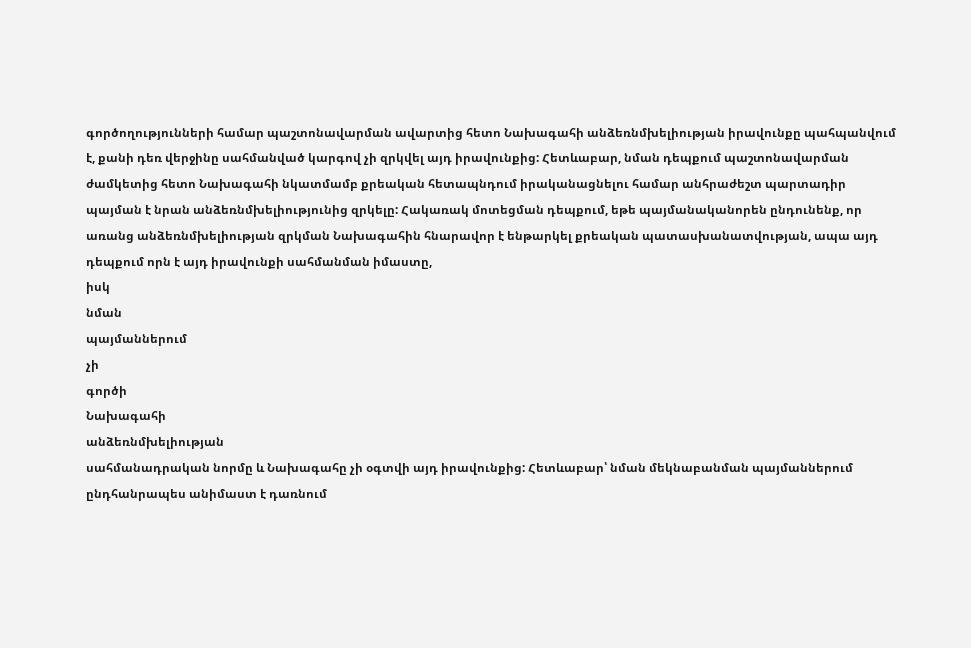գործողությունների համար պաշտոնավարման ավարտից հետո Նախագահի անձեռնմխելիության իրավունքը պահպանվում է, քանի դեռ վերջինը սահմանված կարգով չի զրկվել այդ իրավունքից: Հետևաբար, նման դեպքում պաշտոնավարման ժամկետից հետո Նախագահի նկատմամբ քրեական հետապնդում իրականացնելու համար անհրաժեշտ պարտադիր պայման է նրան անձեռնմխելիությունից զրկելը: Հակառակ մոտեցման դեպքում, եթե պայմանականորեն ընդունենք, որ առանց անձեռնմխելիության զրկման Նախագահին հնարավոր է ենթարկել քրեական պատասխանատվության, ապա այդ դեպքում որն է այդ իրավունքի սահմանման իմաստը,
իսկ
նման
պայմաններում
չի
գործի
Նախագահի
անձեռնմխելիության
սահմանադրական նորմը և Նախագահը չի օգտվի այդ իրավունքից: Հետևաբար՝ նման մեկնաբանման պայմաններում ընդհանրապես անիմաստ է դառնում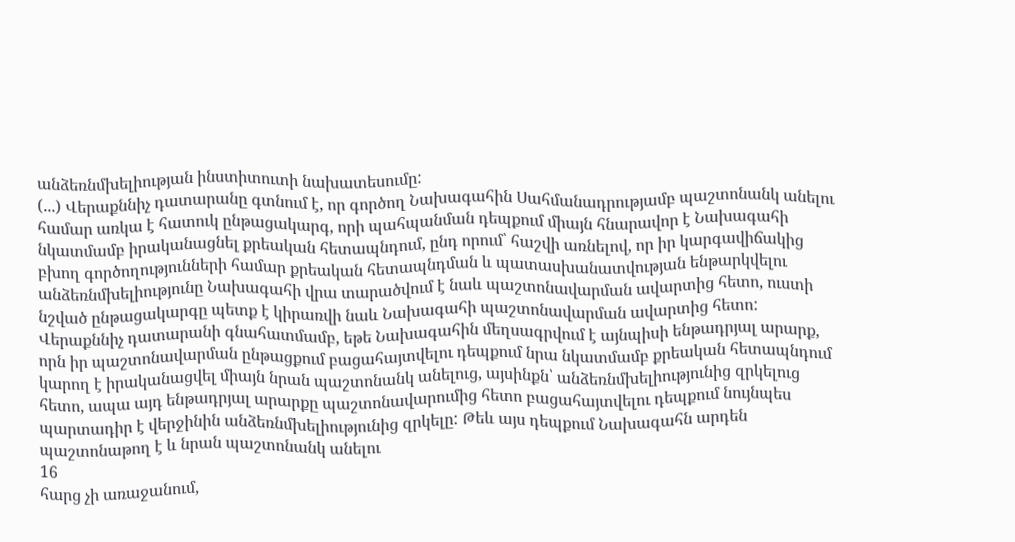անձեռնմխելիության ինստիտուտի նախատեսումը:
(...) Վերաքննիչ դատարանը գտնում է, որ գործող Նախագահին Սահմանադրությամբ պաշտոնանկ անելու համար առկա է հատուկ ընթացակարգ, որի պահպանման դեպքում միայն հնարավոր է Նախագահի նկատմամբ իրականացնել քրեական հետապնդում, ընդ որում՝ հաշվի առնելով, որ իր կարգավիճակից բխող գործողությունների համար քրեական հետապնդման և պատասխանատվության ենթարկվելու անձեռնմխելիությունը Նախագահի վրա տարածվում է նաև պաշտոնավարման ավարտից հետո, ուստի նշված ընթացակարգը պետք է կիրառվի նաև Նախագահի պաշտոնավարման ավարտից հետո: Վերաքննիչ դատարանի գնահատմամբ, եթե Նախագահին մեղսագրվում է այնպիսի ենթադրյալ արարք, որն իր պաշտոնավարման ընթացքում բացահայտվելու դեպքում նրա նկատմամբ քրեական հետապնդում կարող է իրականացվել միայն նրան պաշտոնանկ անելուց, այսինքն՝ անձեռնմխելիությունից զրկելուց հետո, ապա այդ ենթադրյալ արարքը պաշտոնավարումից հետո բացահայտվելու դեպքում նույնպես պարտադիր է վերջինին անձեռնմխելիությունից զրկելը: Թեև այս դեպքում Նախագահն արդեն պաշտոնաթող է և նրան պաշտոնանկ անելու
16
հարց չի առաջանում,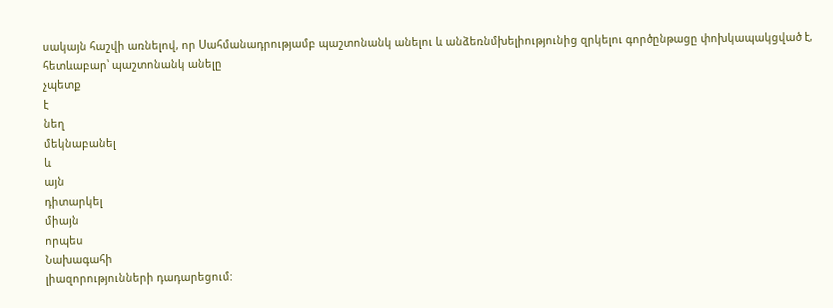սակայն հաշվի առնելով, որ Սահմանադրությամբ պաշտոնանկ անելու և անձեռնմխելիությունից զրկելու գործընթացը փոխկապակցված է, հետևաբար՝ պաշտոնանկ անելը
չպետք
է
նեղ
մեկնաբանել
և
այն
դիտարկել
միայն
որպես
Նախագահի
լիազորությունների դադարեցում: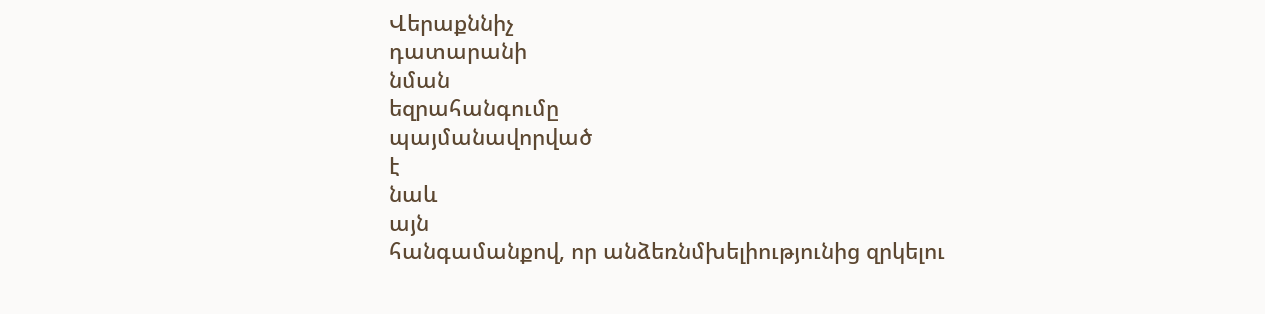Վերաքննիչ
դատարանի
նման
եզրահանգումը
պայմանավորված
է
նաև
այն
հանգամանքով, որ անձեռնմխելիությունից զրկելու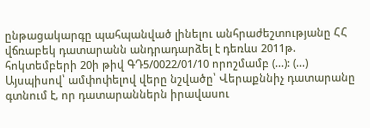ընթացակարգը պահպանված լինելու անհրաժեշտությանը ՀՀ վճռաբեկ դատարանն անդրադարձել է դեռևս 2011թ. հոկտեմբերի 20ի թիվ ԳԴ5/0022/01/10 որոշմամբ (...): (...)
Այսպիսով՝ ամփոփելով վերը նշվածը՝ Վերաքննիչ դատարանը գտնում է, որ դատարաններն իրավասու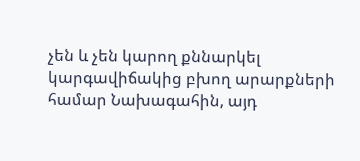չեն և չեն կարող քննարկել կարգավիճակից բխող արարքների համար Նախագահին, այդ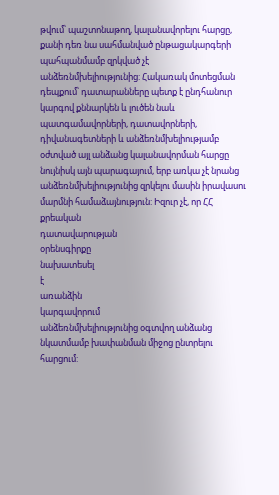թվում՝ պաշտոնաթող, կալանավորելու հարցը, քանի դեռ նա սահմանված ընթացակարգերի պահպանմամբ զրկված չէ անձեռնմխելիությունից: Հակառակ մոտեցման դեպքում՝ դատարանները պետք է ընդհանուր կարգով քննարկեն և լուծեն նաև պատգամավորների, դատավորների, դիվանագետների և անձեռնմխելիությամբ օժտված այլ անձանց կալանավորման հարցը նույնիսկ այն պարագայում, երբ առկա չէ նրանց անձեռնմխելիությունից զրկելու մասին իրավասու մարմնի համաձայնություն: Իզուր չէ, որ ՀՀ քրեական
դատավարության
օրենսգիրքը
նախատեսել
է
առանձին
կարգավորում
անձեռնմխելիությունից օգտվող անձանց նկատմամբ խափանման միջոց ընտրելու հարցում: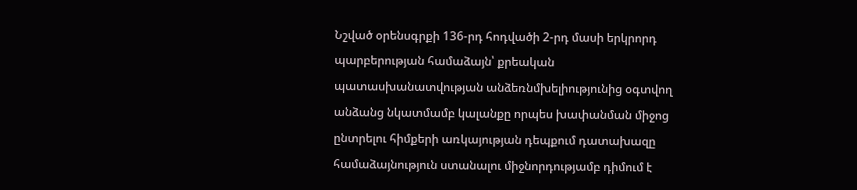Նշված օրենսգրքի 136-րդ հոդվածի 2-րդ մասի երկրորդ պարբերության համաձայն՝ քրեական պատասխանատվության անձեռնմխելիությունից օգտվող անձանց նկատմամբ կալանքը որպես խափանման միջոց ընտրելու հիմքերի առկայության դեպքում դատախազը համաձայնություն ստանալու միջնորդությամբ դիմում է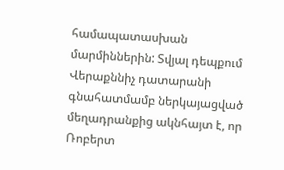համապատասխան մարմիններին: Տվյալ դեպքում Վերաքննիչ դատարանի գնահատմամբ ներկայացված մեղադրանքից ակնհայտ է, որ Ռոբերտ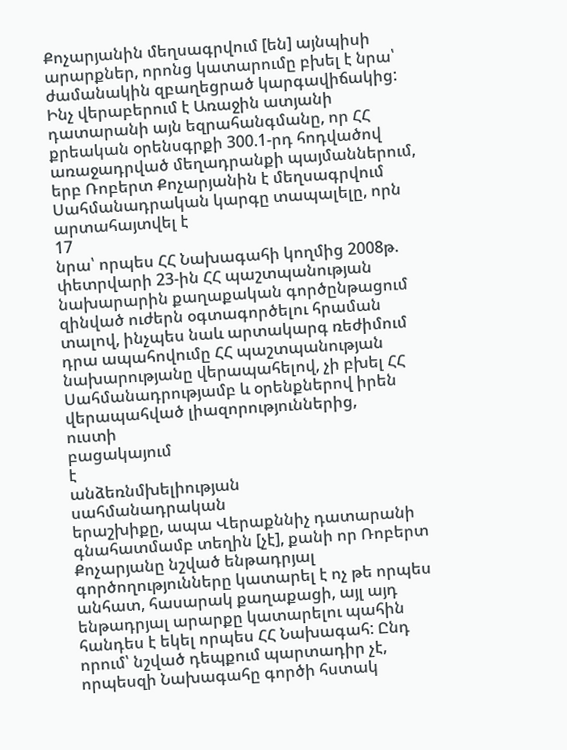Քոչարյանին մեղսագրվում [են] այնպիսի արարքներ, որոնց կատարումը բխել է նրա՝ ժամանակին զբաղեցրած կարգավիճակից: Ինչ վերաբերում է Առաջին ատյանի դատարանի այն եզրահանգմանը, որ ՀՀ քրեական օրենսգրքի 300.1-րդ հոդվածով առաջադրված մեղադրանքի պայմաններում, երբ Ռոբերտ Քոչարյանին է մեղսագրվում Սահմանադրական կարգը տապալելը, որն արտահայտվել է
17
նրա՝ որպես ՀՀ Նախագահի կողմից 2008թ. փետրվարի 23-ին ՀՀ պաշտպանության նախարարին քաղաքական գործընթացում զինված ուժերն օգտագործելու հրաման տալով, ինչպես նաև արտակարգ ռեժիմում դրա ապահովումը ՀՀ պաշտպանության նախարությանը վերապահելով, չի բխել ՀՀ Սահմանադրությամբ և օրենքներով իրեն վերապահված լիազորություններից,
ուստի
բացակայում
է
անձեռնմխելիության
սահմանադրական
երաշխիքը, ապա Վերաքննիչ դատարանի գնահատմամբ տեղին [չէ], քանի որ Ռոբերտ Քոչարյանը նշված ենթադրյալ գործողությունները կատարել է ոչ թե որպես անհատ, հասարակ քաղաքացի, այլ այդ ենթադրյալ արարքը կատարելու պահին հանդես է եկել որպես ՀՀ Նախագահ: Ընդ որում՝ նշված դեպքում պարտադիր չէ, որպեսզի Նախագահը գործի հստակ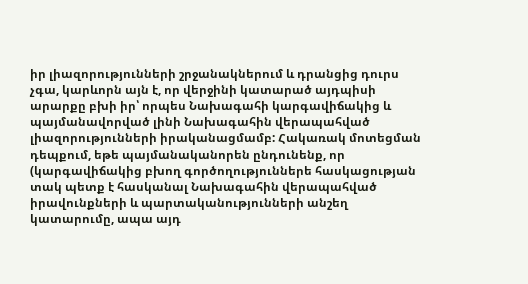իր լիազորությունների շրջանակներում և դրանցից դուրս չգա, կարևորն այն է, որ վերջինի կատարած այդպիսի արարքը բխի իր՝ որպես Նախագահի կարգավիճակից և պայմանավորված լինի Նախագահին վերապահված լիազորությունների իրականացմամբ: Հակառակ մոտեցման դեպքում, եթե պայմանականորեն ընդունենք, որ (կարգավիճակից բխող գործողություններե հասկացության տակ պետք է հասկանալ Նախագահին վերապահված իրավունքների և պարտականությունների անշեղ կատարումը, ապա այդ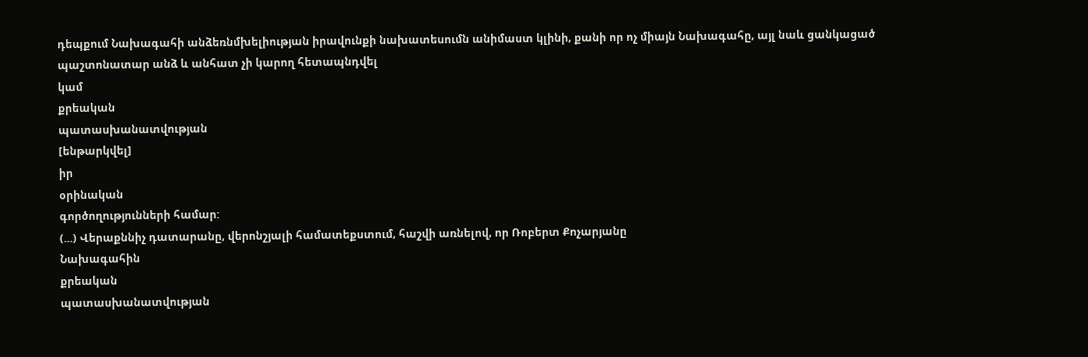դեպքում Նախագահի անձեռնմխելիության իրավունքի նախատեսումն անիմաստ կլինի, քանի որ ոչ միայն Նախագահը, այլ նաև ցանկացած պաշտոնատար անձ և անհատ չի կարող հետապնդվել
կամ
քրեական
պատասխանատվության
[ենթարկվել]
իր
օրինական
գործողությունների համար:
(...) Վերաքննիչ դատարանը, վերոնշյալի համատեքստում, հաշվի առնելով, որ Ռոբերտ Քոչարյանը
Նախագահին
քրեական
պատասխանատվության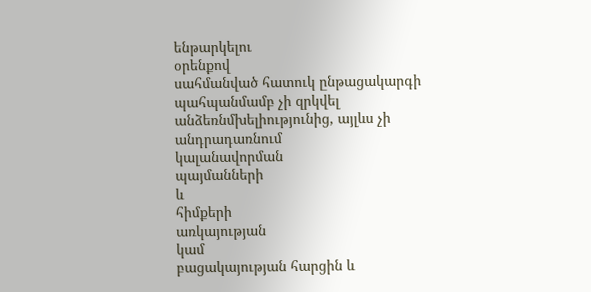ենթարկելու
օրենքով
սահմանված հատուկ ընթացակարգի պահպանմամբ չի զրկվել անձեռնմխելիությունից, այլևս չի
անդրադառնում
կալանավորման
պայմանների
և
հիմքերի
առկայության
կամ
բացակայության հարցին և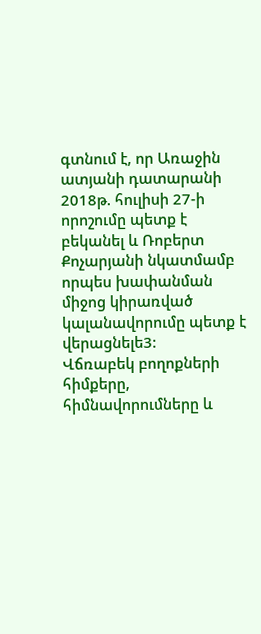գտնում է, որ Առաջին ատյանի դատարանի 2018թ. հուլիսի 27-ի որոշումը պետք է բեկանել և Ռոբերտ Քոչարյանի նկատմամբ որպես խափանման միջոց կիրառված կալանավորումը պետք է վերացնելե3:
Վճռաբեկ բողոքների հիմքերը, հիմնավորումները և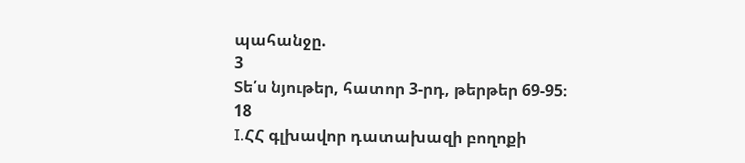պահանջը.
3
Տե՛ս նյութեր, հատոր 3-րդ, թերթեր 69-95։
18
I.ՀՀ գլխավոր դատախազի բողոքի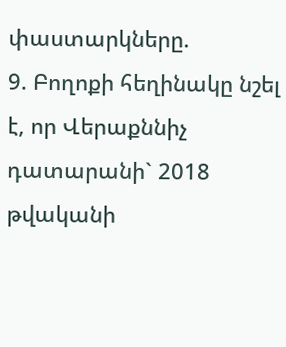փաստարկները.
9. Բողոքի հեղինակը նշել է, որ Վերաքննիչ դատարանի` 2018 թվականի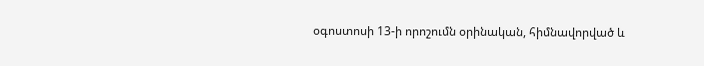օգոստոսի 13-ի որոշումն օրինական, հիմնավորված և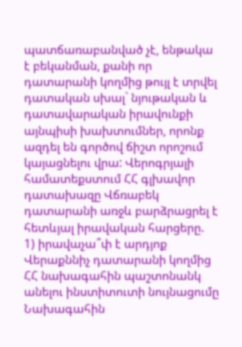պատճառաբանված չէ, ենթակա է բեկանման, քանի որ դատարանի կողմից թույլ է տրվել դատական սխալ` նյութական և դատավարական իրավունքի այնպիսի խախտումներ, որոնք ազդել են գործով ճիշտ որոշում կայացնելու վրա: Վերոգրյալի համատեքստում ՀՀ գլխավոր դատախազը Վճռաբեկ դատարանի առջև բարձրացրել է հետևյալ իրավական հարցերը.
1) իրավաչա՞փ է արդյոք Վերաքննիչ դատարանի կողմից ՀՀ նախագահին պաշտոնանկ անելու ինստիտուտի նույնացումը Նախագահին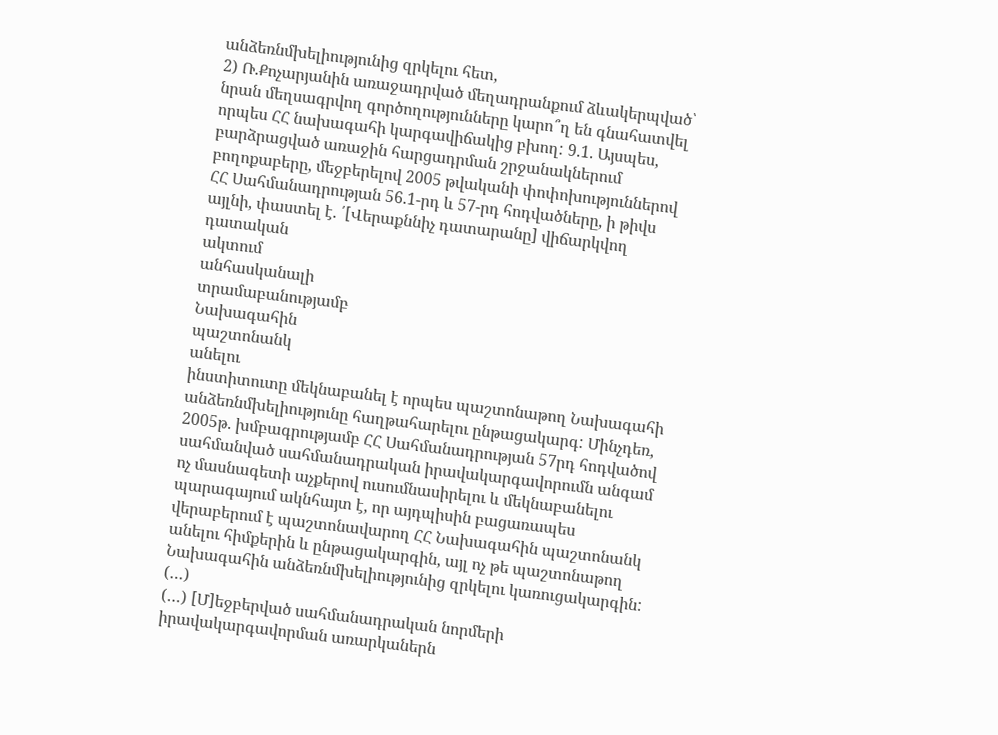անձեռնմխելիությունից զրկելու հետ,
2) Ռ.Քոչարյանին առաջադրված մեղադրանքում ձևակերպված՝ նրան մեղսագրվող գործողությունները կարո՞ղ են գնահատվել որպես ՀՀ նախագահի կարգավիճակից բխող: 9.1. Այսպես, բարձրացված առաջին հարցադրման շրջանակներում բողոքաբերը, մեջբերելով 2005 թվականի փոփոխություններով ՀՀ Սահմանադրության 56.1-րդ և 57-րդ հոդվածները, ի թիվս այլնի, փաստել է. ՛[Վերաքննիչ դատարանը] վիճարկվող դատական
ակտում
անհասկանալի
տրամաբանությամբ
Նախագահին
պաշտոնանկ
անելու
ինստիտուտը մեկնաբանել է որպես պաշտոնաթող Նախագահի անձեռնմխելիությունը հաղթահարելու ընթացակարգ: Մինչդեռ, 2005թ. խմբագրությամբ ՀՀ Սահմանադրության 57րդ հոդվածով սահմանված սահմանադրական իրավակարգավորումն անգամ ոչ մասնագետի աչքերով ուսումնասիրելու և մեկնաբանելու պարագայում ակնհայտ է, որ այդպիսին բացառապես վերաբերում է պաշտոնավարող ՀՀ Նախագահին պաշտոնանկ անելու հիմքերին և ընթացակարգին, այլ ոչ թե պաշտոնաթող Նախագահին անձեռնմխելիությունից զրկելու կառուցակարգին: (…)
(…) [Մ]եջբերված սահմանադրական նորմերի իրավակարգավորման առարկաներն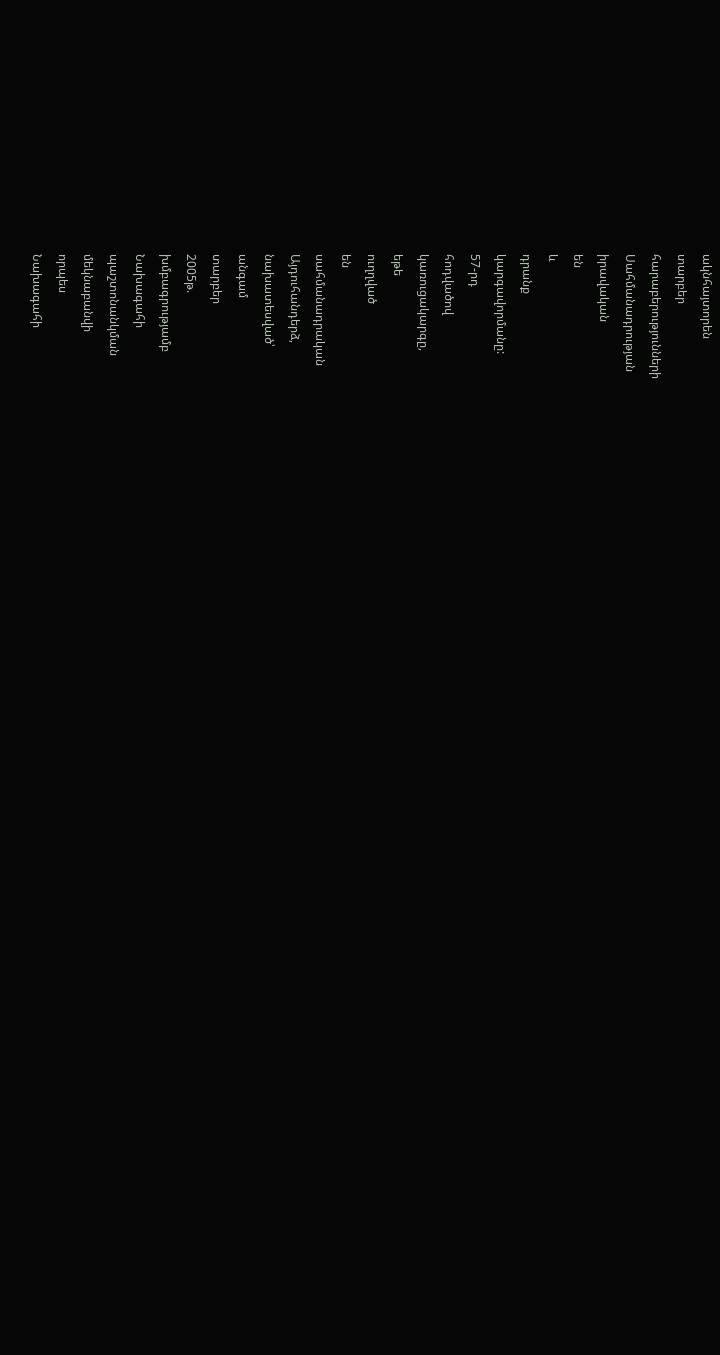ակնհայտորեն
տարբեր
հարաբերությունների
Սահմանադրության
իրավական
են
և
դրանք
կարգավորմանը:
57-րդ
հոդվածով
կառուցակարգը,
եթե
ուղղված
են
սահմանադրական
Այդուհանդերձ,
նախատեսված՝
անգամ
տարբեր
2005թ.
խմբագրությամբ
Նախագահի
պաշտոնանկման
մեկնաբանվի
որպես
Նախագահի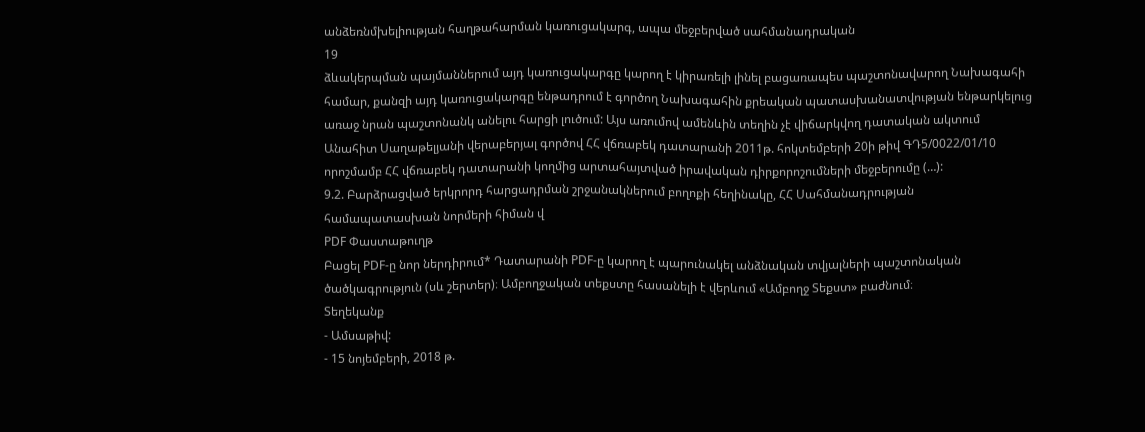անձեռնմխելիության հաղթահարման կառուցակարգ, ապա մեջբերված սահմանադրական
19
ձևակերպման պայմաններում այդ կառուցակարգը կարող է կիրառելի լինել բացառապես պաշտոնավարող Նախագահի համար, քանզի այդ կառուցակարգը ենթադրում է գործող Նախագահին քրեական պատասխանատվության ենթարկելուց առաջ նրան պաշտոնանկ անելու հարցի լուծում: Այս առումով ամենևին տեղին չէ վիճարկվող դատական ակտում Անահիտ Սաղաթելյանի վերաբերյալ գործով ՀՀ վճռաբեկ դատարանի 2011թ. հոկտեմբերի 20ի թիվ ԳԴ5/0022/01/10 որոշմամբ ՀՀ վճռաբեկ դատարանի կողմից արտահայտված իրավական դիրքորոշումների մեջբերումը (…):
9.2. Բարձրացված երկրորդ հարցադրման շրջանակներում բողոքի հեղինակը, ՀՀ Սահմանադրության համապատասխան նորմերի հիման վ
PDF Փաստաթուղթ
Բացել PDF-ը նոր ներդիրում* Դատարանի PDF-ը կարող է պարունակել անձնական տվյալների պաշտոնական ծածկագրություն (սև շերտեր)։ Ամբողջական տեքստը հասանելի է վերևում «Ամբողջ Տեքստ» բաժնում։
Տեղեկանք
- Ամսաթիվ:
- 15 նոյեմբերի, 2018 թ.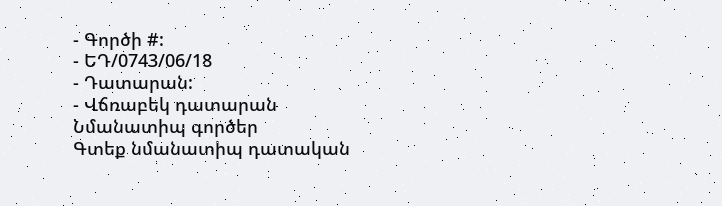- Գործի #:
- ԵԴ/0743/06/18
- Դատարան:
- Վճռաբեկ դատարան
Նմանատիպ գործեր
Գտեք նմանատիպ դատական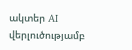ակտեր AI վերլուծությամբ